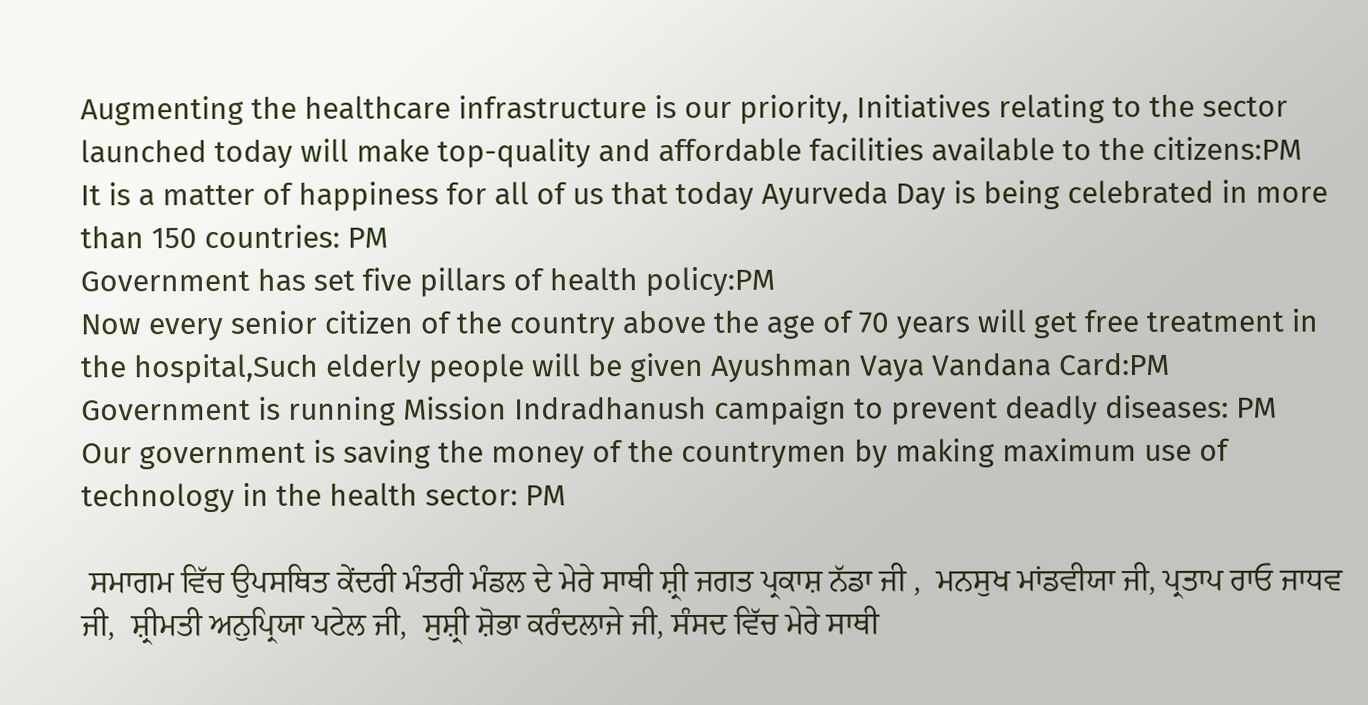Augmenting the healthcare infrastructure is our priority, Initiatives relating to the sector launched today will make top-quality and affordable facilities available to the citizens:PM
It is a matter of happiness for all of us that today Ayurveda Day is being celebrated in more than 150 countries: PM
Government has set five pillars of health policy:PM
Now every senior citizen of the country above the age of 70 years will get free treatment in the hospital,Such elderly people will be given Ayushman Vaya Vandana Card:PM
Government is running Mission Indradhanush campaign to prevent deadly diseases: PM
Our government is saving the money of the countrymen by making maximum use of technology in the health sector: PM

 ਸਮਾਗਮ ਵਿੱਚ ਉਪਸਥਿਤ ਕੇਂਦਰੀ ਮੰਤਰੀ ਮੰਡਲ ਦੇ ਮੇਰੇ ਸਾਥੀ ਸ਼੍ਰੀ ਜਗਤ ਪ੍ਰਕਾਸ਼ ਨੱਡਾ ਜੀ ,  ਮਨਸੁਖ ਮਾਂਡਵੀਯਾ ਜੀ, ਪ੍ਰਤਾਪ ਰਾਓ ਜਾਧਵ ਜੀ,  ਸ਼੍ਰੀਮਤੀ ਅਨੁਪ੍ਰਿਯਾ ਪਟੇਲ ਜੀ,  ਸੁਸ਼੍ਰੀ ਸ਼ੋਭਾ ਕਰੰਦਲਾਜੇ ਜੀ, ਸੰਸਦ ਵਿੱਚ ਮੇਰੇ ਸਾਥੀ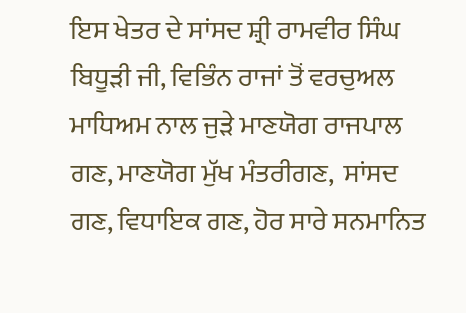ਇਸ ਖੇਤਰ ਦੇ ਸਾਂਸਦ ਸ਼੍ਰੀ ਰਾਮਵੀਰ ਸਿੰਘ ਬਿਧੂੜੀ ਜੀ, ਵਿਭਿੰਨ ਰਾਜਾਂ ਤੋਂ ਵਰਚੁਅਲ ਮਾਧਿਅਮ ਨਾਲ ਜੁੜੇ ਮਾਣਯੋਗ ਰਾਜਪਾਲ ਗਣ, ਮਾਣਯੋਗ ਮੁੱਖ ਮੰਤਰੀਗਣ,  ਸਾਂਸਦ ਗਣ, ਵਿਧਾਇਕ ਗਣ, ਹੋਰ ਸਾਰੇ ਸਨਮਾਨਿਤ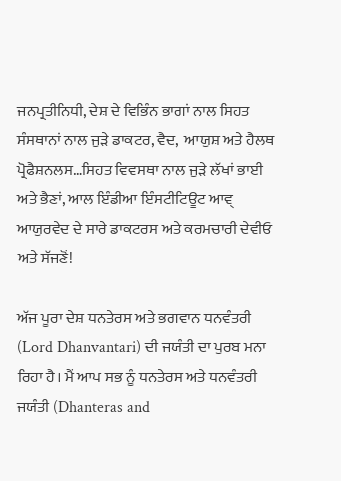ਜਨਪ੍ਰਤੀਨਿਧੀ, ਦੇਸ਼ ਦੇ ਵਿਭਿੰਨ ਭਾਗਾਂ ਨਾਲ ਸਿਹਤ ਸੰਸਥਾਨਾਂ ਨਾਲ ਜੁੜੇ ਡਾਕਟਰ, ਵੈਦ,  ਆਯੁਸ਼ ਅਤੇ ਹੈਲਥ ਪ੍ਰੋਫੈਸ਼ਨਲਸ…ਸਿਹਤ ਵਿਵਸਥਾ ਨਾਲ ਜੁੜੇ ਲੱਖਾਂ ਭਾਈ ਅਤੇ ਭੈਣਾਂ, ਆਲ ਇੰਡੀਆ ਇੰਸਟੀਟਿਊਟ ਆਵ੍ ਆਯੁਰਵੇਦ ਦੇ ਸਾਰੇ ਡਾਕਟਰਸ ਅਤੇ ਕਰਮਚਾਰੀ ਦੇਵੀਓ ਅਤੇ ਸੱਜਣੋਂ!

ਅੱਜ ਪੂਰਾ ਦੇਸ਼ ਧਨਤੇਰਸ ਅਤੇ ਭਗਵਾਨ ਧਨਵੰਤਰੀ (Lord Dhanvantari) ਦੀ ਜਯੰਤੀ ਦਾ ਪੁਰਬ ਮਨਾ ਰਿਹਾ ਹੈ। ਮੈਂ ਆਪ ਸਭ ਨੂੰ ਧਨਤੇਰਸ ਅਤੇ ਧਨਵੰਤਰੀ ਜਯੰਤੀ (Dhanteras and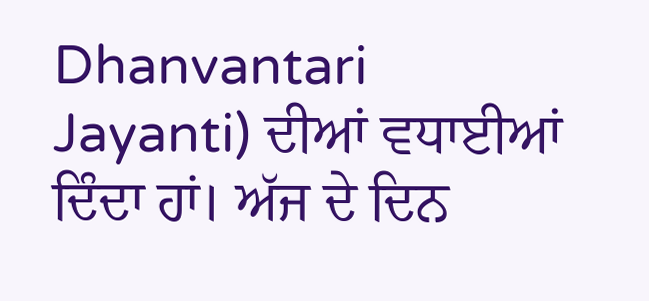Dhanvantari Jayanti) ਦੀਆਂ ਵਧਾਈਆਂ ਦਿੰਦਾ ਹਾਂ। ਅੱਜ ਦੇ ਦਿਨ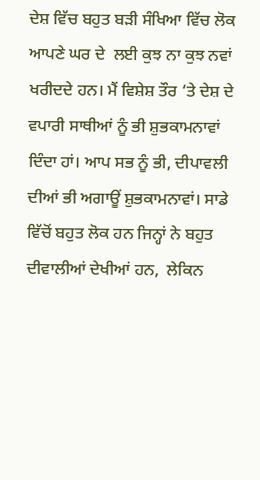ਦੇਸ਼ ਵਿੱਚ ਬਹੁਤ ਬੜੀ ਸੰਖਿਆ ਵਿੱਚ ਲੋਕ ਆਪਣੇ ਘਰ ਦੇ  ਲਈ ਕੁਝ ਨਾ ਕੁਝ ਨਵਾਂ ਖਰੀਦਦੇ ਹਨ। ਮੈਂ ਵਿਸ਼ੇਸ਼ ਤੌਰ ‘ਤੇ ਦੇਸ਼ ਦੇ ਵਪਾਰੀ ਸਾਥੀਆਂ ਨੂੰ ਭੀ ਸ਼ੁਭਕਾਮਨਾਵਾਂ ਦਿੰਦਾ ਹਾਂ। ਆਪ ਸਭ ਨੂੰ ਭੀ, ਦੀਪਾਵਲੀ ਦੀਆਂ ਭੀ ਅਗਾਊਂ ਸ਼ੁਭਕਾਮਨਾਵਾਂ। ਸਾਡੇ ਵਿੱਚੋਂ ਬਹੁਤ ਲੋਕ ਹਨ ਜਿਨ੍ਹਾਂ ਨੇ ਬਹੁਤ ਦੀਵਾਲੀਆਂ ਦੇਖੀਆਂ ਹਨ,  ਲੇਕਿਨ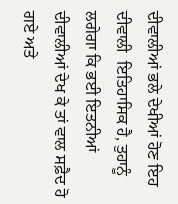ਦੀਵਾਲੀਆਂ ਭਲੇ ਦੇਖੀਆਂ ਹੋਣ ਇਹ ਦੀਵਾਲੀ  ਇਤਿਹਾਸਿਕ ਹੈ, ਤੁਹਾਨੂੰ ਲਗੇਗਾ ਕਿ ਭਈ ਇਤਨੀਆਂ ਦੀਵਾਲੀਆਂ ਦੇਖ ਕੇ ਤਾਂ ਵਾਲ ਸਫ਼ੈਦ ਹੋ ਗਏ ਅਤੇ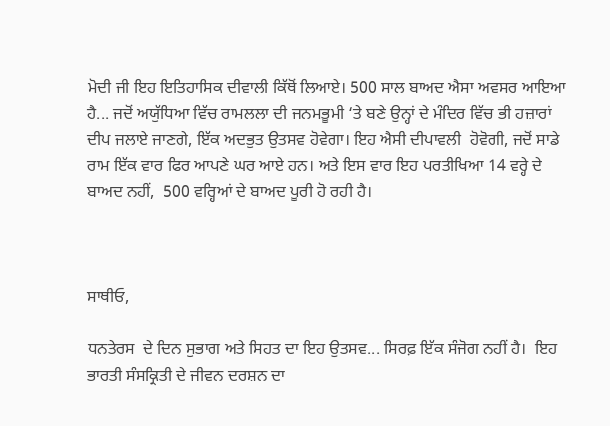ਮੋਦੀ ਜੀ ਇਹ ਇਤਿਹਾਸਿਕ ਦੀਵਾਲੀ ਕਿੱਥੋਂ ਲਿਆਏ। 500 ਸਾਲ ਬਾਅਦ ਐਸਾ ਅਵਸਰ ਆਇਆ ਹੈ... ਜਦੋਂ ਅਯੁੱਧਿਆ ਵਿੱਚ ਰਾਮਲਲਾ ਦੀ ਜਨਮਭੂਮੀ ‘ਤੇ ਬਣੇ ਉਨ੍ਹਾਂ ਦੇ ਮੰਦਿਰ ਵਿੱਚ ਭੀ ਹਜ਼ਾਰਾਂ ਦੀਪ ਜਲਾਏ ਜਾਣਗੇ, ਇੱਕ ਅਦਭੁਤ ਉਤਸਵ ਹੋਵੇਗਾ। ਇਹ ਐਸੀ ਦੀਪਾਵਲੀ  ਹੋਵੋਗੀ, ਜਦੋਂ ਸਾਡੇ ਰਾਮ ਇੱਕ ਵਾਰ ਫਿਰ ਆਪਣੇ ਘਰ ਆਏ ਹਨ। ਅਤੇ ਇਸ ਵਾਰ ਇਹ ਪਰਤੀਖਿਆ 14 ਵਰ੍ਹੇ ਦੇ ਬਾਅਦ ਨਹੀਂ,  500 ਵਰ੍ਹਿਆਂ ਦੇ ਬਾਅਦ ਪੂਰੀ ਹੋ ਰਹੀ ਹੈ।



ਸਾਥੀਓ,

ਧਨਤੇਰਸ  ਦੇ ਦਿਨ ਸੁਭਾਗ ਅਤੇ ਸਿਹਤ ਦਾ ਇਹ ਉਤਸਵ... ਸਿਰਫ਼ ਇੱਕ ਸੰਜੋਗ ਨਹੀਂ ਹੈ।  ਇਹ ਭਾਰਤੀ ਸੰਸਕ੍ਰਿਤੀ ਦੇ ਜੀਵਨ ਦਰਸ਼ਨ ਦਾ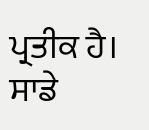ਪ੍ਰਤੀਕ ਹੈ। ਸਾਡੇ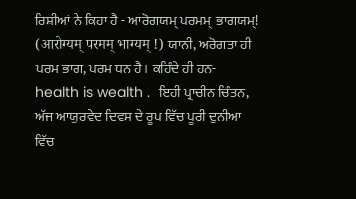ਰਿਸ਼ੀਆਂ ਨੇ ਕਿਹਾ ਹੈ - ਆਰੋਗਯਮ੍ ਪਰਮਮ੍  ਭਾਗਯਮ੍! (आरोग्यम् परमम् भाग्यम् !) ਯਾਨੀ, ਅਰੋਗਤਾ ਹੀ ਪਰਮ ਭਾਗ, ਪਰਮ ਧਨ ਹੈ। ਕਹਿੰਦੇ ਹੀ ਹਨ-  health is wealth .  ਇਹੀ ਪ੍ਰਾਚੀਨ ਚਿੰਤਨ,  ਅੱਜ ਆਯੁਰਵੇਦ ਦਿਵਸ ਦੇ ਰੂਪ ਵਿੱਚ ਪੂਰੀ ਦੁਨੀਆ ਵਿੱਚ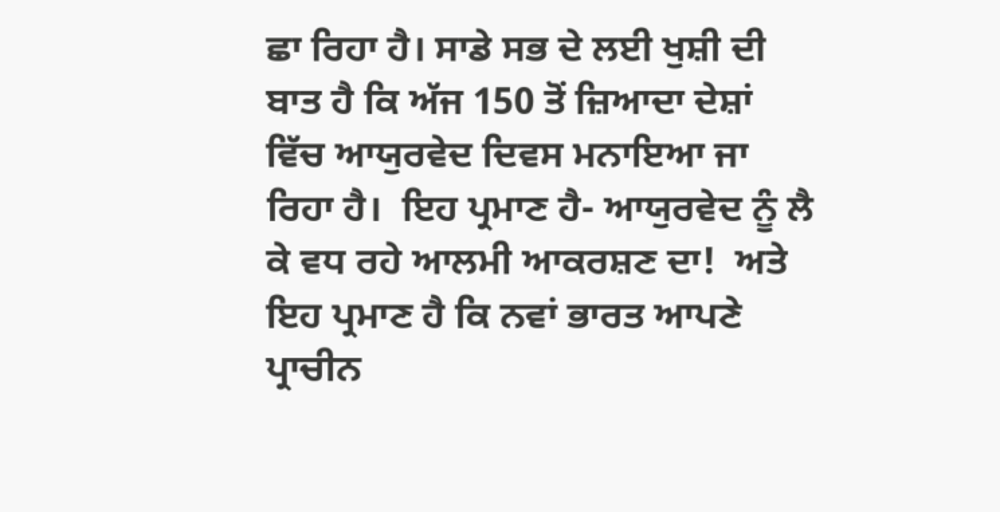ਛਾ ਰਿਹਾ ਹੈ। ਸਾਡੇ ਸਭ ਦੇ ਲਈ ਖੁਸ਼ੀ ਦੀ ਬਾਤ ਹੈ ਕਿ ਅੱਜ 150 ਤੋਂ ਜ਼ਿਆਦਾ ਦੇਸ਼ਾਂ ਵਿੱਚ ਆਯੁਰਵੇਦ ਦਿਵਸ ਮਨਾਇਆ ਜਾ ਰਿਹਾ ਹੈ।  ਇਹ ਪ੍ਰਮਾਣ ਹੈ- ਆਯੁਰਵੇਦ ਨੂੰ ਲੈ ਕੇ ਵਧ ਰਹੇ ਆਲਮੀ ਆਕਰਸ਼ਣ ਦਾ!  ਅਤੇ ਇਹ ਪ੍ਰਮਾਣ ਹੈ ਕਿ ਨਵਾਂ ਭਾਰਤ ਆਪਣੇ ਪ੍ਰਾਚੀਨ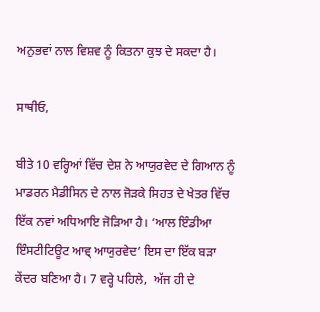ਅਨੁਭਵਾਂ ਨਾਲ ਵਿਸ਼ਵ ਨੂੰ ਕਿਤਨਾ ਕੁਝ ਦੇ ਸਕਦਾ ਹੈ।

ਸਾਥੀਓ,

ਬੀਤੇ 10 ਵਰ੍ਹਿਆਂ ਵਿੱਚ ਦੇਸ਼ ਨੇ ਆਯੁਰਵੇਦ ਦੇ ਗਿਆਨ ਨੂੰ ਮਾਡਰਨ ਮੈਡੀਸਿਨ ਦੇ ਨਾਲ ਜੋੜਕੇ ਸਿਹਤ ਦੇ ਖੇਤਰ ਵਿੱਚ ਇੱਕ ਨਵਾਂ ਅਧਿਆਇ ਜੋੜਿਆ ਹੈ। ‘ਆਲ ਇੰਡੀਆ ਇੰਸਟੀਟਿਊਟ ਆਵ੍ ਆਯੁਰਵੇਦ’ ਇਸ ਦਾ ਇੱਕ ਬੜਾ ਕੇਂਦਰ ਬਣਿਆ ਹੈ। 7 ਵਰ੍ਹੇ ਪਹਿਲੇ,  ਅੱਜ ਹੀ ਦੇ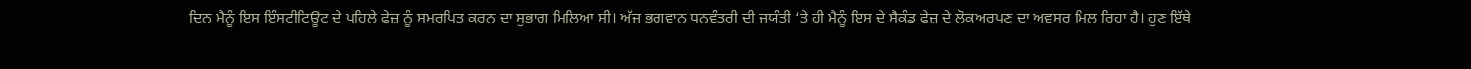ਦਿਨ ਮੈਨੂੰ ਇਸ ਇੰਸਟੀਟਿਊਟ ਦੇ ਪਹਿਲੇ ਫੇਜ਼ ਨੂੰ ਸਮਰਪਿਤ ਕਰਨ ਦਾ ਸੁਭਾਗ ਮਿਲਿਆ ਸੀ। ਅੱਜ ਭਗਵਾਨ ਧਨਵੰਤਰੀ ਦੀ ਜਯੰਤੀ ‘ਤੇ ਹੀ ਮੈਨੂੰ ਇਸ ਦੇ ਸੈਕੰਡ ਫੇਜ਼ ਦੇ ਲੋਕਅਰਪਣ ਦਾ ਅਵਸਰ ਮਿਲ ਰਿਹਾ ਹੈ। ਹੁਣ ਇੱਥੇ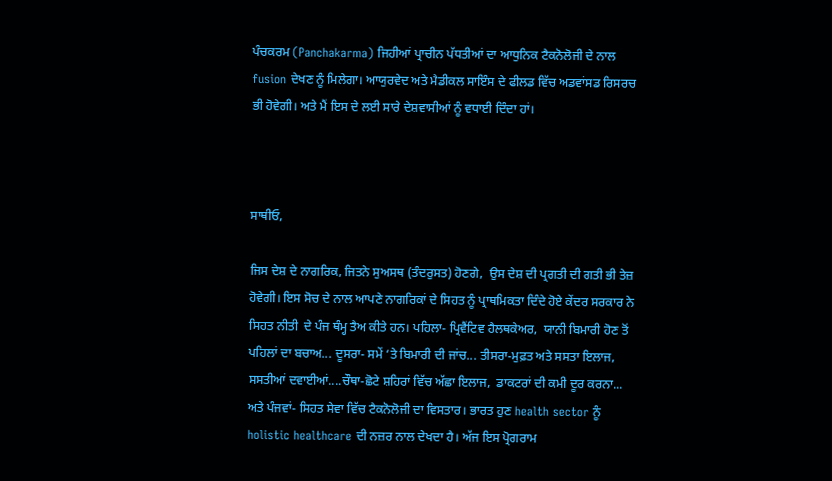ਪੰਚਕਰਮ (Panchakarma) ਜਿਹੀਆਂ ਪ੍ਰਾਚੀਨ ਪੱਧਤੀਆਂ ਦਾ ਆਧੁਨਿਕ ਟੈਕਨੋਲੋਜੀ ਦੇ ਨਾਲ fusion ਦੇਖਣ ਨੂੰ ਮਿਲੇਗਾ। ਆਯੁਰਵੇਦ ਅਤੇ ਮੈਡੀਕਲ ਸਾਇੰਸ ਦੇ ਫੀਲਡ ਵਿੱਚ ਅਡਵਾਂਸਡ ਰਿਸਰਚ ਭੀ ਹੋਵੇਗੀ। ਅਤੇ ਮੈਂ ਇਸ ਦੇ ਲਈ ਸਾਰੇ ਦੇਸ਼ਵਾਸੀਆਂ ਨੂੰ ਵਧਾਈ ਦਿੰਦਾ ਹਾਂ।



ਸਾਥੀਓ,

ਜਿਸ ਦੇਸ਼ ਦੇ ਨਾਗਰਿਕ, ਜਿਤਨੇ ਸੁਅਸਥ (ਤੰਦਰੁਸਤ) ਹੋਣਗੇ,  ਉਸ ਦੇਸ਼ ਦੀ ਪ੍ਰਗਤੀ ਦੀ ਗਤੀ ਭੀ ਤੇਜ਼ ਹੋਵੇਗੀ। ਇਸ ਸੋਚ ਦੇ ਨਾਲ ਆਪਣੇ ਨਾਗਰਿਕਾਂ ਦੇ ਸਿਹਤ ਨੂੰ ਪ੍ਰਾਥਮਿਕਤਾ ਦਿੰਦੇ ਹੋਏ ਕੇਂਦਰ ਸਰਕਾਰ ਨੇ ਸਿਹਤ ਨੀਤੀ  ਦੇ ਪੰਜ ਥੰਮ੍ਹ ਤੈਅ ਕੀਤੇ ਹਨ। ਪਹਿਲਾ- ਪ੍ਰਿਵੈਂਟਿਵ ਹੈਲਥਕੇਅਰ,  ਯਾਨੀ ਬਿਮਾਰੀ ਹੋਣ ਤੋਂ ਪਹਿਲਾਂ ਦਾ ਬਚਾਅ... ਦੂਸਰਾ- ਸਮੇਂ ‘ਤੇ ਬਿਮਾਰੀ ਦੀ ਜਾਂਚ... ਤੀਸਰਾ-ਮੁਫ਼ਤ ਅਤੇ ਸਸਤਾ ਇਲਾਜ, ਸਸਤੀਆਂ ਦਵਾਈਆਂ....ਚੌਥਾ-ਛੋਟੇ ਸ਼ਹਿਰਾਂ ਵਿੱਚ ਅੱਛਾ ਇਲਾਜ,  ਡਾਕਟਰਾਂ ਦੀ ਕਮੀ ਦੂਰ ਕਰਨਾ... ਅਤੇ ਪੰਜਵਾਂ- ਸਿਹਤ ਸੇਵਾ ਵਿੱਚ ਟੈਕਨੋਲੋਜੀ ਦਾ ਵਿਸਤਾਰ। ਭਾਰਤ ਹੁਣ health sector ਨੂੰ holistic healthcare ਦੀ ਨਜ਼ਰ ਨਾਲ ਦੇਖਦਾ ਹੈ। ਅੱਜ ਇਸ ਪ੍ਰੋਗਰਾਮ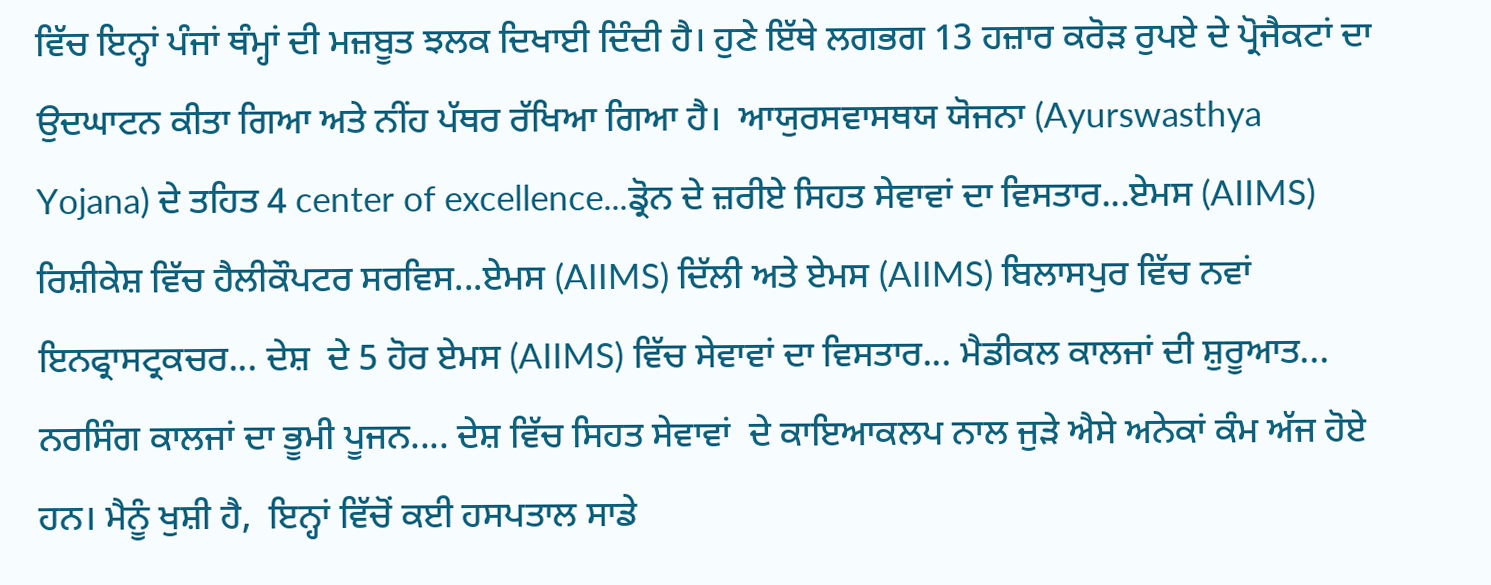ਵਿੱਚ ਇਨ੍ਹਾਂ ਪੰਜਾਂ ਥੰਮ੍ਹਾਂ ਦੀ ਮਜ਼ਬੂਤ ਝਲਕ ਦਿਖਾਈ ਦਿੰਦੀ ਹੈ। ਹੁਣੇ ਇੱਥੇ ਲਗਭਗ 13 ਹਜ਼ਾਰ ਕਰੋੜ ਰੁਪਏ ਦੇ ਪ੍ਰੋਜੈਕਟਾਂ ਦਾ ਉਦਘਾਟਨ ਕੀਤਾ ਗਿਆ ਅਤੇ ਨੀਂਹ ਪੱਥਰ ਰੱਖਿਆ ਗਿਆ ਹੈ।  ਆਯੁਰਸਵਾਸਥਯ ਯੋਜਨਾ (Ayurswasthya Yojana) ਦੇ ਤਹਿਤ 4 center of excellence...ਡ੍ਰੋਨ ਦੇ ਜ਼ਰੀਏ ਸਿਹਤ ਸੇਵਾਵਾਂ ਦਾ ਵਿਸਤਾਰ...ਏਮਸ (AIIMS) ਰਿਸ਼ੀਕੇਸ਼ ਵਿੱਚ ਹੈਲੀਕੌਪਟਰ ਸਰਵਿਸ...ਏਮਸ (AIIMS) ਦਿੱਲੀ ਅਤੇ ਏਮਸ (AIIMS) ਬਿਲਾਸਪੁਰ ਵਿੱਚ ਨਵਾਂ ਇਨਫ੍ਰਾਸਟ੍ਰਕਚਰ... ਦੇਸ਼  ਦੇ 5 ਹੋਰ ਏਮਸ (AIIMS) ਵਿੱਚ ਸੇਵਾਵਾਂ ਦਾ ਵਿਸਤਾਰ... ਮੈਡੀਕਲ ਕਾਲਜਾਂ ਦੀ ਸ਼ੁਰੂਆਤ... ਨਰਸਿੰਗ ਕਾਲਜਾਂ ਦਾ ਭੂਮੀ ਪੂਜਨ.... ਦੇਸ਼ ਵਿੱਚ ਸਿਹਤ ਸੇਵਾਵਾਂ  ਦੇ ਕਾਇਆਕਲਪ ਨਾਲ ਜੁੜੇ ਐਸੇ ਅਨੇਕਾਂ ਕੰਮ ਅੱਜ ਹੋਏ ਹਨ। ਮੈਨੂੰ ਖੁਸ਼ੀ ਹੈ,  ਇਨ੍ਹਾਂ ਵਿੱਚੋਂ ਕਈ ਹਸਪਤਾਲ ਸਾਡੇ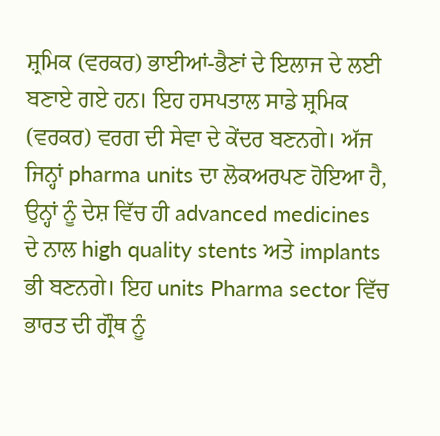ਸ਼੍ਰਮਿਕ (ਵਰਕਰ) ਭਾਈਆਂ-ਭੈਣਾਂ ਦੇ ਇਲਾਜ ਦੇ ਲਈ ਬਣਾਏ ਗਏ ਹਨ। ਇਹ ਹਸਪਤਾਲ ਸਾਡੇ ਸ਼੍ਰਮਿਕ (ਵਰਕਰ) ਵਰਗ ਦੀ ਸੇਵਾ ਦੇ ਕੇਂਦਰ ਬਣਨਗੇ। ਅੱਜ ਜਿਨ੍ਹਾਂ pharma units ਦਾ ਲੋਕਅਰਪਣ ਹੋਇਆ ਹੈ,  ਉਨ੍ਹਾਂ ਨੂੰ ਦੇਸ਼ ਵਿੱਚ ਹੀ advanced medicines  ਦੇ ਨਾਲ high quality stents ਅਤੇ implants ਭੀ ਬਣਨਗੇ। ਇਹ units Pharma sector ਵਿੱਚ ਭਾਰਤ ਦੀ ਗ੍ਰੌਥ ਨੂੰ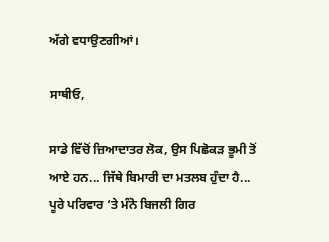ਅੱਗੇ ਵਧਾਉਣਗੀਆਂ।

ਸਾਥੀਓ,

ਸਾਡੇ ਵਿੱਚੋਂ ਜ਼ਿਆਦਾਤਰ ਲੋਕ, ਉਸ ਪਿਛੋਕੜ ਭੂਮੀ ਤੋਂ ਆਏ ਹਨ... ਜਿੱਥੇ ਬਿਮਾਰੀ ਦਾ ਮਤਲਬ ਹੁੰਦਾ ਹੈ... ਪੂਰੇ ਪਰਿਵਾਰ ‘ਤੇ ਮੰਨੋ ਬਿਜਲੀ ਗਿਰ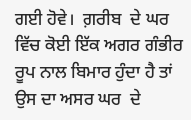ਗਈ ਹੋਵੇ।  ਗ਼ਰੀਬ  ਦੇ ਘਰ ਵਿੱਚ ਕੋਈ ਇੱਕ ਅਗਰ ਗੰਭੀਰ  ਰੂਪ ਨਾਲ ਬਿਮਾਰ ਹੁੰਦਾ ਹੈ ਤਾਂ ਉਸ ਦਾ ਅਸਰ ਘਰ  ਦੇ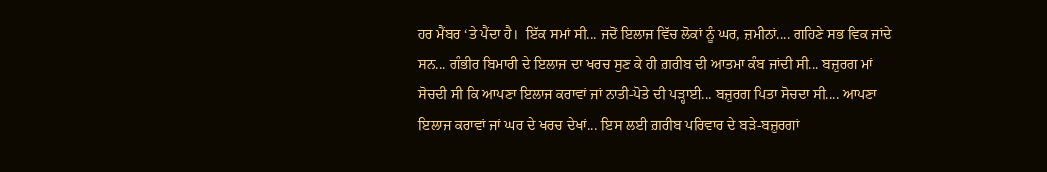ਹਰ ਮੈਂਬਰ ‘ਤੇ ਪੈਂਦਾ ਹੈ।  ਇੱਕ ਸਮਾਂ ਸੀ... ਜਦੋਂ ਇਲਾਜ ਵਿੱਚ ਲੋਕਾਂ ਨੂੰ ਘਰ, ਜ਼ਮੀਨਾਂ.... ਗਹਿਣੇ ਸਭ ਵਿਕ ਜਾਂਦੇ ਸਨ... ਗੰਭੀਰ ਬਿਮਾਰੀ ਦੇ ਇਲਾਜ ਦਾ ਖਰਚ ਸੁਣ ਕੇ ਹੀ ਗ਼ਰੀਬ ਦੀ ਆਤਮਾ ਕੰਬ ਜਾਂਦੀ ਸੀ... ਬਜ਼ੁਰਗ ਮਾਂ ਸੋਚਦੀ ਸੀ ਕਿ ਆਪਣਾ ਇਲਾਜ ਕਰਾਵਾਂ ਜਾਂ ਨਾਤੀ-ਪੋਤੇ ਦੀ ਪੜ੍ਹਾਈ... ਬਜ਼ੁਰਗ ਪਿਤਾ ਸੋਚਦਾ ਸੀ.... ਆਪਣਾ ਇਲਾਜ ਕਰਾਵਾਂ ਜਾਂ ਘਰ ਦੇ ਖਰਚ ਦੇਖਾਂ... ਇਸ ਲਈ ਗ਼ਰੀਬ ਪਰਿਵਾਰ ਦੇ ਬੜੇ-ਬਜ਼ੁਰਗਾਂ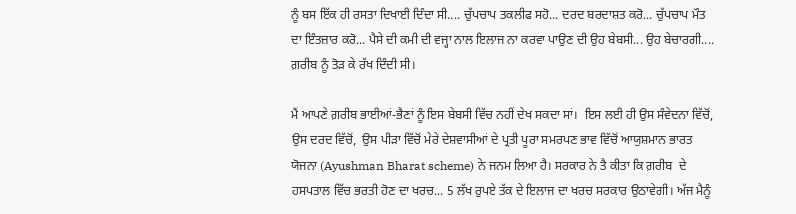ਨੂੰ ਬਸ ਇੱਕ ਹੀ ਰਸਤਾ ਦਿਖਾਈ ਦਿੰਦਾ ਸੀ.... ਚੁੱਪਚਾਪ ਤਕਲੀਫ ਸਹੋ... ਦਰਦ ਬਰਦਾਸ਼ਤ ਕਰੋ... ਚੁੱਪਚਾਪ ਮੌਤ ਦਾ ਇੰਤਜ਼ਾਰ ਕਰੋ... ਪੈਸੇ ਦੀ ਕਮੀ ਦੀ ਵਜ੍ਹਾ ਨਾਲ ਇਲਾਜ ਨਾ ਕਰਵਾ ਪਾਉਣ ਦੀ ਉਹ ਬੇਬਸੀ... ਉਹ ਬੇਚਾਰਗੀ.... ਗ਼ਰੀਬ ਨੂੰ ਤੋੜ ਕੇ ਰੱਖ ਦਿੰਦੀ ਸੀ।

ਮੈਂ ਆਪਣੇ ਗ਼ਰੀਬ ਭਾਈਆਂ-ਭੈਣਾਂ ਨੂੰ ਇਸ ਬੇਬਸੀ ਵਿੱਚ ਨਹੀਂ ਦੇਖ ਸਕਦਾ ਸਾਂ।  ਇਸ ਲਈ ਹੀ ਉਸ ਸੰਵੇਦਨਾ ਵਿੱਚੋਂ,  ਉਸ ਦਰਦ ਵਿੱਚੋਂ,  ਉਸ ਪੀੜਾ ਵਿੱਚੋਂ ਮੇਰੇ ਦੇਸ਼ਵਾਸੀਆਂ ਦੇ ਪ੍ਰਤੀ ਪੂਰਾ ਸਮਰਪਣ ਭਾਵ ਵਿੱਚੋਂ ਆਯੁਸ਼ਮਾਨ ਭਾਰਤ ਯੋਜਨਾ (Ayushman Bharat scheme) ਨੇ ਜਨਮ ਲਿਆ ਹੈ। ਸਰਕਾਰ ਨੇ ਤੈ ਕੀਤਾ ਕਿ ਗ਼ਰੀਬ  ਦੇ ਹਸਪਤਾਲ ਵਿੱਚ ਭਰਤੀ ਹੋਣ ਦਾ ਖਰਚ... 5 ਲੱਖ ਰੁਪਏ ਤੱਕ ਦੇ ਇਲਾਜ ਦਾ ਖਰਚ ਸਰਕਾਰ ਉਠਾਵੇਗੀ। ਅੱਜ ਮੈਨੂੰ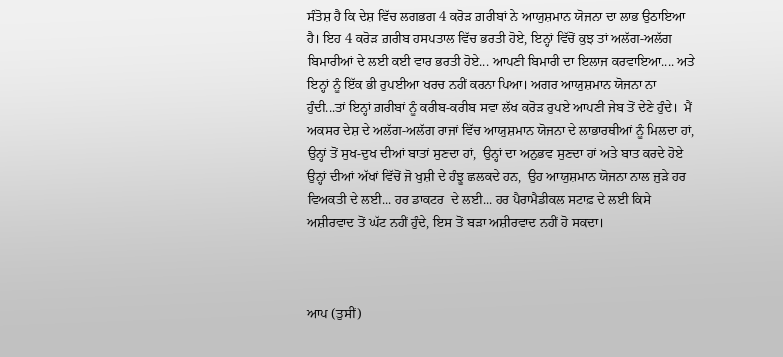ਸੰਤੋਸ਼ ਹੈ ਕਿ ਦੇਸ਼ ਵਿੱਚ ਲਗਭਗ 4 ਕਰੋੜ ਗ਼ਰੀਬਾਂ ਨੇ ਆਯੁਸ਼ਮਾਨ ਯੋਜਨਾ ਦਾ ਲਾਭ ਉਠਾਇਆ ਹੈ। ਇਹ 4 ਕਰੋੜ ਗ਼ਰੀਬ ਹਸਪਤਾਲ ਵਿੱਚ ਭਰਤੀ ਹੋਏ, ਇਨ੍ਹਾਂ ਵਿੱਚੋਂ ਕੁਝ ਤਾਂ ਅਲੱਗ-ਅਲੱਗ ਬਿਮਾਰੀਆਂ ਦੇ ਲਈ ਕਈ ਵਾਰ ਭਰਤੀ ਹੋਏ... ਆਪਣੀ ਬਿਮਾਰੀ ਦਾ ਇਲਾਜ ਕਰਵਾਇਆ.... ਅਤੇ ਇਨ੍ਹਾਂ ਨੂੰ ਇੱਕ ਭੀ ਰੁਪਈਆ ਖਰਚ ਨਹੀਂ ਕਰਨਾ ਪਿਆ। ਅਗਰ ਆਯੁਸ਼ਮਾਨ ਯੋਜਨਾ ਨਾ ਹੁੰਦੀ...ਤਾਂ ਇਨ੍ਹਾਂ ਗ਼ਰੀਬਾਂ ਨੂੰ ਕਰੀਬ-ਕਰੀਬ ਸਵਾ ਲੱਖ ਕਰੋੜ ਰੁਪਏ ਆਪਣੀ ਜੇਬ ਤੋਂ ਦੇਣੇ ਹੁੰਦੇ।  ਮੈਂ ਅਕਸਰ ਦੇਸ਼ ਦੇ ਅਲੱਗ-ਅਲੱਗ ਰਾਜਾਂ ਵਿੱਚ ਆਯੁਸ਼ਮਾਨ ਯੋਜਨਾ ਦੇ ਲਾਭਾਰਥੀਆਂ ਨੂੰ ਮਿਲਦਾ ਹਾਂ,  ਉਨ੍ਹਾਂ ਤੋਂ ਸੁਖ-ਦੁਖ ਦੀਆਂ ਬਾਤਾਂ ਸੁਣਦਾ ਹਾਂ,  ਉਨ੍ਹਾਂ ਦਾ ਅਨੁਭਵ ਸੁਣਦਾ ਹਾਂ ਅਤੇ ਬਾਤ ਕਰਦੇ ਹੋਏ ਉਨ੍ਹਾਂ ਦੀਆਂ ਅੱਖਾਂ ਵਿੱਚੋਂ ਜੋ ਖੁਸ਼ੀ ਦੇ ਹੰਝੂ ਛਲਕਦੇ ਹਨ,  ਉਹ ਆਯੁਸ਼ਮਾਨ ਯੋਜਨਾ ਨਾਲ ਜੁੜੇ ਹਰ ਵਿਅਕਤੀ ਦੇ ਲਈ... ਹਰ ਡਾਕਟਰ  ਦੇ ਲਈ... ਹਰ ਪੈਰਾਮੈਡੀਕਲ ਸਟਾਫ਼ ਦੇ ਲਈ ਕਿਸੇ ਅਸ਼ੀਰਵਾਦ ਤੋਂ ਘੱਟ ਨਹੀਂ ਹੁੰਦੇ, ਇਸ ਤੋਂ ਬੜਾ ਅਸ਼ੀਰਵਾਦ ਨਹੀਂ ਹੋ ਸਕਦਾ।



ਆਪ (ਤੁਸੀਂ)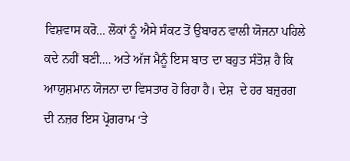ਵਿਸ਼ਵਾਸ ਕਰੋ... ਲੋਕਾਂ ਨੂੰ ਐਸੇ ਸੰਕਟ ਤੋਂ ਉਬਾਰਨ ਵਾਲੀ ਯੋਜਨਾ ਪਹਿਲੇ ਕਦੇ ਨਹੀਂ ਬਣੀ.... ਅਤੇ ਅੱਜ ਮੈਨੂੰ ਇਸ ਬਾਤ ਦਾ ਬਹੁਤ ਸੰਤੋਸ਼ ਹੈ ਕਿ ਆਯੁਸ਼ਮਾਨ ਯੋਜਨਾ ਦਾ ਵਿਸਤਾਰ ਹੋ ਰਿਹਾ ਹੈ। ਦੇਸ਼  ਦੇ ਹਰ ਬਜ਼ੁਰਗ ਦੀ ਨਜ਼ਰ ਇਸ ਪ੍ਰੋਗਰਾਮ ‘ਤੇ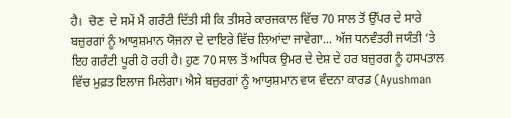ਹੈ।  ਚੋਣ  ਦੇ ਸਮੇਂ ਮੈਂ ਗਰੰਟੀ ਦਿੱਤੀ ਸੀ ਕਿ ਤੀਸਰੇ ਕਾਰਜਕਾਲ ਵਿੱਚ 70 ਸਾਲ ਤੋਂ ਉੱਪਰ ਦੇ ਸਾਰੇ ਬਜ਼ੁਰਗਾਂ ਨੂੰ ਆਯੁਸ਼ਮਾਨ ਯੋਜਨਾ ਦੇ ਦਾਇਰੇ ਵਿੱਚ ਲਿਆਂਦਾ ਜਾਵੇਗਾ... ਅੱਜ ਧਨਵੰਤਰੀ ਜਯੰਤੀ ‘ਤੇ ਇਹ ਗਰੰਟੀ ਪੂਰੀ ਹੋ ਰਹੀ ਹੈ। ਹੁਣ 70 ਸਾਲ ਤੋਂ ਅਧਿਕ ਉਮਰ ਦੇ ਦੇਸ਼ ਦੇ ਹਰ ਬਜ਼ੁਰਗ ਨੂੰ ਹਸਪਤਾਲ ਵਿੱਚ ਮੁਫ਼ਤ ਇਲਾਜ ਮਿਲੇਗਾ। ਐਸੇ ਬਜ਼ੁਰਗਾਂ ਨੂੰ ਆਯੁਸ਼ਮਾਨ ਵਯ ਵੰਦਨਾ ਕਾਰਡ (Ayushman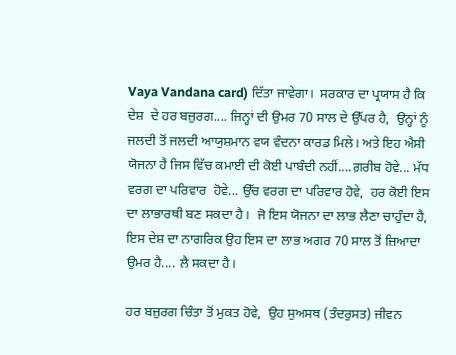Vaya Vandana card) ਦਿੱਤਾ ਜਾਵੇਗਾ।  ਸਰਕਾਰ ਦਾ ਪ੍ਰਯਾਸ ਹੈ ਕਿ ਦੇਸ਼  ਦੇ ਹਰ ਬਜ਼ੁਰਗ.... ਜਿਨ੍ਹਾਂ ਦੀ ਉਮਰ 70 ਸਾਲ ਦੇ ਉੱਪਰ ਹੈ,  ਉਨ੍ਹਾਂ ਨੂੰ ਜਲਦੀ ਤੋਂ ਜਲਦੀ ਆਯੁਸ਼ਮਾਨ ਵਯ ਵੰਦਨਾ ਕਾਰਡ ਮਿਲੇ। ਅਤੇ ਇਹ ਐਸੀ ਯੋਜਨਾ ਹੈ ਜਿਸ ਵਿੱਚ ਕਮਾਈ ਦੀ ਕੋਈ ਪਾਬੰਦੀ ਨਹੀਂ....ਗ਼ਰੀਬ ਹੋਵੇ... ਮੱਧ ਵਰਗ ਦਾ ਪਰਿਵਾਰ  ਹੋਵੇ... ਉੱਚ ਵਰਗ ਦਾ ਪਰਿਵਾਰ ਹੋਵੇ,  ਹਰ ਕੋਈ ਇਸ ਦਾ ਲਾਭਾਰਥੀ ਬਣ ਸਕਦਾ ਹੈ।  ਜੋ ਇਸ ਯੋਜਨਾ ਦਾ ਲਾਭ ਲੈਣਾ ਚਾਹੁੰਦਾ ਹੈ,  ਇਸ ਦੇਸ਼ ਦਾ ਨਾਗਰਿਕ ਉਹ ਇਸ ਦਾ ਲਾਭ ਅਗਰ 70 ਸਾਲ ਤੋਂ ਜ਼ਿਆਦਾ ਉਮਰ ਹੈ.... ਲੈ ਸਕਦਾ ਹੈ।

ਹਰ ਬਜ਼ੁਰਗ ਚਿੰਤਾ ਤੋਂ ਮੁਕਤ ਹੋਵੇ,  ਉਹ ਸੁਅਸਥ (ਤੰਦਰੁਸਤ) ਜੀਵਨ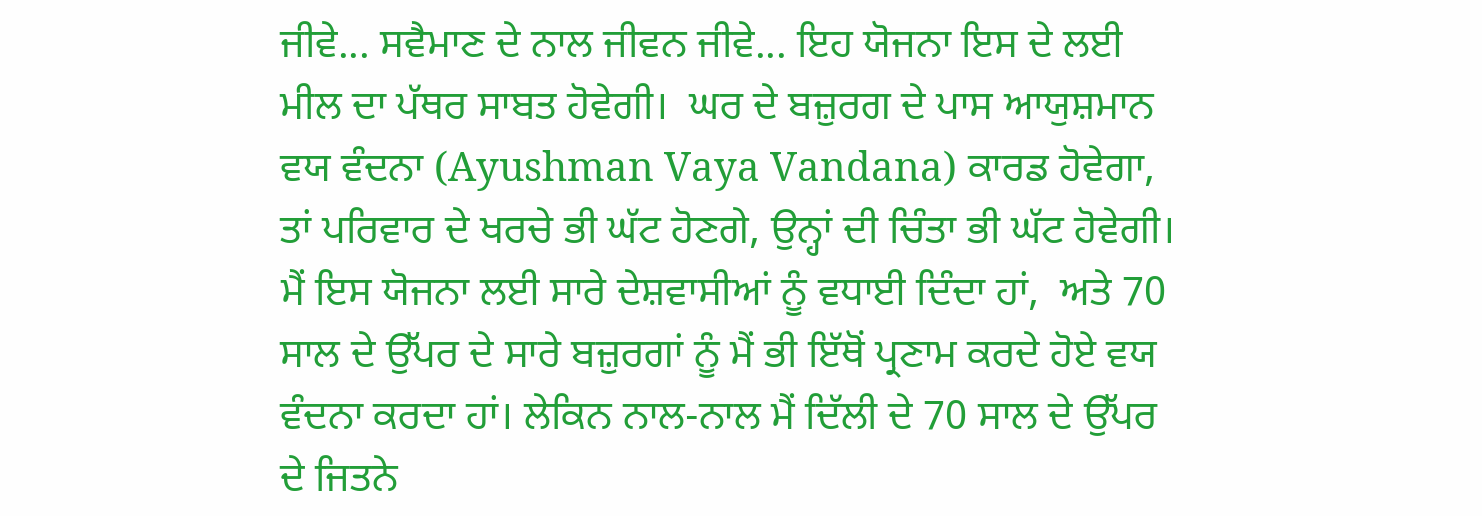ਜੀਵੇ... ਸਵੈਮਾਣ ਦੇ ਨਾਲ ਜੀਵਨ ਜੀਵੇ... ਇਹ ਯੋਜਨਾ ਇਸ ਦੇ ਲਈ ਮੀਲ ਦਾ ਪੱਥਰ ਸਾਬਤ ਹੋਵੇਗੀ।  ਘਰ ਦੇ ਬਜ਼ੁਰਗ ਦੇ ਪਾਸ ਆਯੁਸ਼ਮਾਨ ਵਯ ਵੰਦਨਾ (Ayushman Vaya Vandana) ਕਾਰਡ ਹੋਵੇਗਾ, ਤਾਂ ਪਰਿਵਾਰ ਦੇ ਖਰਚੇ ਭੀ ਘੱਟ ਹੋਣਗੇ, ਉਨ੍ਹਾਂ ਦੀ ਚਿੰਤਾ ਭੀ ਘੱਟ ਹੋਵੇਗੀ।  ਮੈਂ ਇਸ ਯੋਜਨਾ ਲਈ ਸਾਰੇ ਦੇਸ਼ਵਾਸੀਆਂ ਨੂੰ ਵਧਾਈ ਦਿੰਦਾ ਹਾਂ,  ਅਤੇ 70 ਸਾਲ ਦੇ ਉੱਪਰ ਦੇ ਸਾਰੇ ਬਜ਼ੁਰਗਾਂ ਨੂੰ ਮੈਂ ਭੀ ਇੱਥੋਂ ਪ੍ਰਣਾਮ ਕਰਦੇ ਹੋਏ ਵਯ ਵੰਦਨਾ ਕਰਦਾ ਹਾਂ। ਲੇਕਿਨ ਨਾਲ-ਨਾਲ ਮੈਂ ਦਿੱਲੀ ਦੇ 70 ਸਾਲ ਦੇ ਉੱਪਰ ਦੇ ਜਿਤਨੇ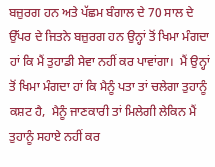ਬਜ਼ੁਰਗ ਹਨ ਅਤੇ ਪੱਛਮ ਬੰਗਾਲ ਦੇ 70 ਸਾਲ ਦੇ ਉੱਪਰ ਦੇ ਜਿਤਨੇ ਬਜ਼ੁਰਗ ਹਨ ਉਨ੍ਹਾਂ ਤੋਂ ਖਿਮਾ ਮੰਗਦਾ ਹਾਂ ਕਿ ਮੈਂ ਤੁਹਾਡੀ ਸੇਵਾ ਨਹੀਂ ਕਰ ਪਾਵਾਂਗਾ।  ਮੈਂ ਉਨ੍ਹਾਂ ਤੋਂ ਖਿਮਾ ਮੰਗਦਾ ਹਾਂ ਕਿ ਮੈਨੂੰ ਪਤਾ ਤਾਂ ਚਲੇਗਾ ਤੁਹਾਨੂੰ ਕਸ਼ਟ ਹੈ,  ਮੈਨੂੰ ਜਾਣਕਾਰੀ ਤਾਂ ਮਿਲੇਗੀ ਲੇਕਿਨ ਮੈਂ ਤੁਹਾਨੂੰ ਸਹਾਏ ਨਹੀਂ ਕਰ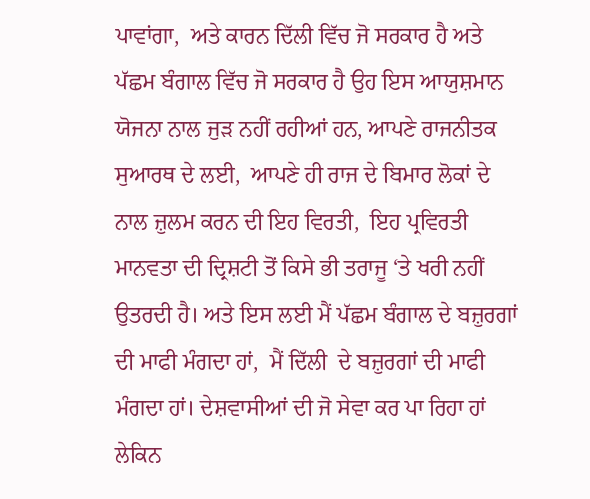ਪਾਵਾਂਗਾ,  ਅਤੇ ਕਾਰਨ ਦਿੱਲੀ ਵਿੱਚ ਜੋ ਸਰਕਾਰ ਹੈ ਅਤੇ ਪੱਛਮ ਬੰਗਾਲ ਵਿੱਚ ਜੋ ਸਰਕਾਰ ਹੈ ਉਹ ਇਸ ਆਯੁਸ਼ਮਾਨ ਯੋਜਨਾ ਨਾਲ ਜੁੜ ਨਹੀਂ ਰਹੀਆਂ ਹਨ, ਆਪਣੇ ਰਾਜਨੀਤਕ ਸੁਆਰਥ ਦੇ ਲਈ,  ਆਪਣੇ ਹੀ ਰਾਜ ਦੇ ਬਿਮਾਰ ਲੋਕਾਂ ਦੇ ਨਾਲ ਜ਼ੁਲਮ ਕਰਨ ਦੀ ਇਹ ਵਿਰਤੀ,  ਇਹ ਪ੍ਰਵਿਰਤੀ ਮਾਨਵਤਾ ਦੀ ਦ੍ਰਿਸ਼ਟੀ ਤੋਂ ਕਿਸੇ ਭੀ ਤਰਾਜੂ ‘ਤੇ ਖਰੀ ਨਹੀਂ ਉਤਰਦੀ ਹੈ। ਅਤੇ ਇਸ ਲਈ ਮੈਂ ਪੱਛਮ ਬੰਗਾਲ ਦੇ ਬਜ਼ੁਰਗਾਂ ਦੀ ਮਾਫੀ ਮੰਗਦਾ ਹਾਂ,  ਮੈਂ ਦਿੱਲੀ  ਦੇ ਬਜ਼ੁਰਗਾਂ ਦੀ ਮਾਫੀ ਮੰਗਦਾ ਹਾਂ। ਦੇਸ਼ਵਾਸੀਆਂ ਦੀ ਜੋ ਸੇਵਾ ਕਰ ਪਾ ਰਿਹਾ ਹਾਂ ਲੇਕਿਨ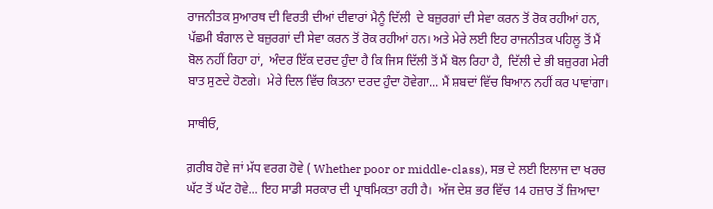ਰਾਜਨੀਤਕ ਸੁਆਰਥ ਦੀ ਵਿਰਤੀ ਦੀਆਂ ਦੀਵਾਰਾਂ ਮੈਨੂੰ ਦਿੱਲੀ  ਦੇ ਬਜ਼ੁਰਗਾਂ ਦੀ ਸੇਵਾ ਕਰਨ ਤੋਂ ਰੋਕ ਰਹੀਆਂ ਹਨ,  ਪੱਛਮੀ ਬੰਗਾਲ ਦੇ ਬਜ਼ੁਰਗਾਂ ਦੀ ਸੇਵਾ ਕਰਨ ਤੋਂ ਰੋਕ ਰਹੀਆਂ ਹਨ। ਅਤੇ ਮੇਰੇ ਲਈ ਇਹ ਰਾਜਨੀਤਕ ਪਹਿਲੂ ਤੋਂ ਮੈਂ ਬੋਲ ਨਹੀਂ ਰਿਹਾ ਹਾਂ,  ਅੰਦਰ ਇੱਕ ਦਰਦ ਹੁੰਦਾ ਹੈ ਕਿ ਜਿਸ ਦਿੱਲੀ ਤੋਂ ਮੈਂ ਬੋਲ ਰਿਹਾ ਹੈ,  ਦਿੱਲੀ ਦੇ ਭੀ ਬਜ਼ੁਰਗ ਮੇਰੀ ਬਾਤ ਸੁਣਦੇ ਹੋਣਗੇ।  ਮੇਰੇ ਦਿਲ ਵਿੱਚ ਕਿਤਨਾ ਦਰਦ ਹੁੰਦਾ ਹੋਵੇਗਾ... ਮੈਂ ਸ਼ਬਦਾਂ ਵਿੱਚ ਬਿਆਨ ਨਹੀਂ ਕਰ ਪਾਵਾਂਗਾ।

ਸਾਥੀਓ,

ਗ਼ਰੀਬ ਹੋਵੇ ਜਾਂ ਮੱਧ ਵਰਗ ਹੋਵੇ ( Whether poor or middle-class), ਸਭ ਦੇ ਲਈ ਇਲਾਜ ਦਾ ਖਰਚ ਘੱਟ ਤੋਂ ਘੱਟ ਹੋਵੇ... ਇਹ ਸਾਡੀ ਸਰਕਾਰ ਦੀ ਪ੍ਰਾਥਮਿਕਤਾ ਰਹੀ ਹੈ।  ਅੱਜ ਦੇਸ਼ ਭਰ ਵਿੱਚ 14 ਹਜ਼ਾਰ ਤੋਂ ਜ਼ਿਆਦਾ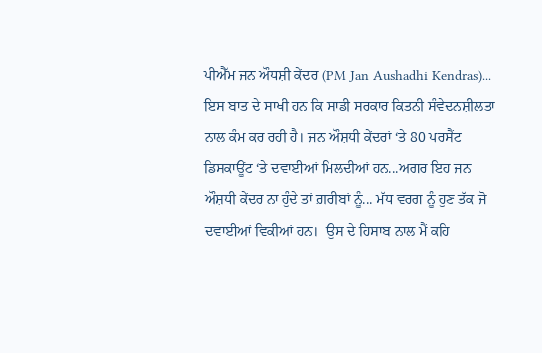ਪੀਐੱਮ ਜਨ ਔਧਸ਼ੀ ਕੇਂਦਰ (PM Jan Aushadhi Kendras)... ਇਸ ਬਾਤ ਦੇ ਸਾਖੀ ਹਨ ਕਿ ਸਾਡੀ ਸਰਕਾਰ ਕਿਤਨੀ ਸੰਵੇਦਨਸ਼ੀਲਤਾ ਨਾਲ ਕੰਮ ਕਰ ਰਹੀ ਹੈ। ਜਨ ਔਸ਼ਧੀ ਕੇਂਦਰਾਂ ‘ਤੇ 80 ਪਰਸੈਂਟ ਡਿਸਕਾਊਂਟ ‘ਤੇ ਦਵਾਈਆਂ ਮਿਲਦੀਆਂ ਹਨ...ਅਗਰ ਇਹ ਜਨ ਔਸ਼ਧੀ ਕੇਂਦਰ ਨਾ ਹੁੰਦੇ ਤਾਂ ਗ਼ਰੀਬਾਂ ਨੂੰ... ਮੱਧ ਵਰਗ ਨੂੰ ਹੁਣ ਤੱਕ ਜੋ ਦਵਾਈਆਂ ਵਿਕੀਆਂ ਹਨ।  ਉਸ ਦੇ ਹਿਸਾਬ ਨਾਲ ਮੈਂ ਕਹਿ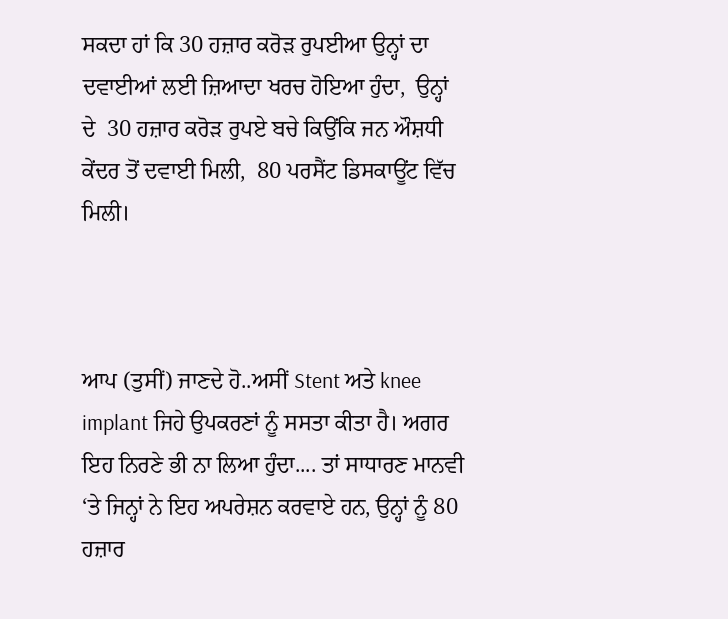ਸਕਦਾ ਹਾਂ ਕਿ 30 ਹਜ਼ਾਰ ਕਰੋੜ ਰੁਪਈਆ ਉਨ੍ਹਾਂ ਦਾ ਦਵਾਈਆਂ ਲਈ ਜ਼ਿਆਦਾ ਖਰਚ ਹੋਇਆ ਹੁੰਦਾ,  ਉਨ੍ਹਾਂ  ਦੇ  30 ਹਜ਼ਾਰ ਕਰੋੜ ਰੁਪਏ ਬਚੇ ਕਿਉਂਕਿ ਜਨ ਔਸ਼ਧੀ ਕੇਂਦਰ ਤੋਂ ਦਵਾਈ ਮਿਲੀ,  80 ਪਰਸੈਂਟ ਡਿਸਕਾਊਂਟ ਵਿੱਚ ਮਿਲੀ।



ਆਪ (ਤੁਸੀਂ) ਜਾਣਦੇ ਹੋ..ਅਸੀਂ Stent ਅਤੇ knee implant ਜਿਹੇ ਉਪਕਰਣਾਂ ਨੂੰ ਸਸਤਾ ਕੀਤਾ ਹੈ। ਅਗਰ ਇਹ ਨਿਰਣੇ ਭੀ ਨਾ ਲਿਆ ਹੁੰਦਾ.... ਤਾਂ ਸਾਧਾਰਣ ਮਾਨਵੀ ‘ਤੇ ਜਿਨ੍ਹਾਂ ਨੇ ਇਹ ਅਪਰੇਸ਼ਨ ਕਰਵਾਏ ਹਨ, ਉਨ੍ਹਾਂ ਨੂੰ 80 ਹਜ਼ਾਰ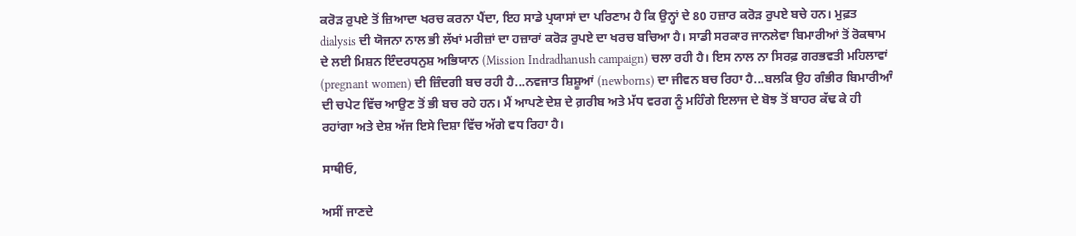ਕਰੋੜ ਰੁਪਏ ਤੋਂ ਜ਼ਿਆਦਾ ਖਰਚ ਕਰਨਾ ਪੈਂਦਾ, ਇਹ ਸਾਡੇ ਪ੍ਰਯਾਸਾਂ ਦਾ ਪਰਿਣਾਮ ਹੈ ਕਿ ਉਨ੍ਹਾਂ ਦੇ 80 ਹਜ਼ਾਰ ਕਰੋੜ ਰੁਪਏ ਬਚੇ ਹਨ। ਮੁਫ਼ਤ dialysis ਦੀ ਯੋਜਨਾ ਨਾਲ ਭੀ ਲੱਖਾਂ ਮਰੀਜ਼ਾਂ ਦਾ ਹਜ਼ਾਰਾਂ ਕਰੋੜ ਰੁਪਏ ਦਾ ਖਰਚ ਬਚਿਆ ਹੈ। ਸਾਡੀ ਸਰਕਾਰ ਜਾਨਲੇਵਾ ਬਿਮਾਰੀਆਂ ਤੋਂ ਰੋਕਥਾਮ ਦੇ ਲਈ ਮਿਸ਼ਨ ਇੰਦਰਧਨੁਸ਼ ਅਭਿਯਾਨ (Mission Indradhanush campaign) ਚਲਾ ਰਹੀ ਹੈ। ਇਸ ਨਾਲ ਨਾ ਸਿਰਫ਼ ਗਰਭਵਤੀ ਮਹਿਲਾਵਾਂ (pregnant women) ਦੀ ਜ਼ਿੰਦਗੀ ਬਚ ਰਹੀ ਹੈ...ਨਵਜਾਤ ਸ਼ਿਸ਼ੂਆਂ (newborns) ਦਾ ਜੀਵਨ ਬਚ ਰਿਹਾ ਹੈ...ਬਲਕਿ ਉਹ ਗੰਭੀਰ ਬਿਮਾਰੀਆੰ ਦੀ ਚਪੇਟ ਵਿੱਚ ਆਉਣ ਤੋਂ ਭੀ ਬਚ ਰਹੇ ਹਨ। ਮੈਂ ਆਪਣੇ ਦੇਸ਼ ਦੇ ਗ਼ਰੀਬ ਅਤੇ ਮੱਧ ਵਰਗ ਨੂੰ ਮਹਿੰਗੇ ਇਲਾਜ ਦੇ ਬੋਝ ਤੋਂ ਬਾਹਰ ਕੱਢ ਕੇ ਹੀ ਰਹਾਂਗਾ ਅਤੇ ਦੇਸ਼ ਅੱਜ ਇਸੇ ਦਿਸ਼ਾ ਵਿੱਚ ਅੱਗੇ ਵਧ ਰਿਹਾ ਹੈ।

ਸਾਥੀਓ,

ਅਸੀਂ ਜਾਣਦੇ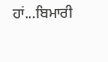ਹਾਂ...ਬਿਮਾਰੀ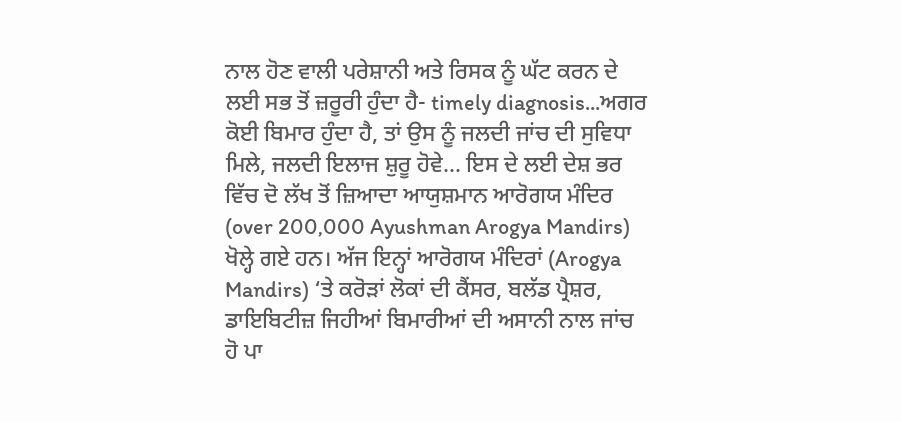ਨਾਲ ਹੋਣ ਵਾਲੀ ਪਰੇਸ਼ਾਨੀ ਅਤੇ ਰਿਸਕ ਨੂੰ ਘੱਟ ਕਰਨ ਦੇ ਲਈ ਸਭ ਤੋਂ ਜ਼ਰੂਰੀ ਹੁੰਦਾ ਹੈ- timely diagnosis...ਅਗਰ ਕੋਈ ਬਿਮਾਰ ਹੁੰਦਾ ਹੈ, ਤਾਂ ਉਸ ਨੂੰ ਜਲਦੀ ਜਾਂਚ ਦੀ ਸੁਵਿਧਾ ਮਿਲੇ, ਜਲਦੀ ਇਲਾਜ ਸ਼ੁਰੂ ਹੋਵੇ... ਇਸ ਦੇ ਲਈ ਦੇਸ਼ ਭਰ ਵਿੱਚ ਦੋ ਲੱਖ ਤੋਂ ਜ਼ਿਆਦਾ ਆਯੁਸ਼ਮਾਨ ਆਰੋਗਯ ਮੰਦਿਰ (over 200,000 Ayushman Arogya Mandirs) ਖੋਲ੍ਹੇ ਗਏ ਹਨ। ਅੱਜ ਇਨ੍ਹਾਂ ਆਰੋਗਯ ਮੰਦਿਰਾਂ (Arogya Mandirs) ‘ਤੇ ਕਰੋੜਾਂ ਲੋਕਾਂ ਦੀ ਕੈਂਸਰ, ਬਲੱਡ ਪ੍ਰੈਸ਼ਰ, ਡਾਇਬਿਟੀਜ਼ ਜਿਹੀਆਂ ਬਿਮਾਰੀਆਂ ਦੀ ਅਸਾਨੀ ਨਾਲ ਜਾਂਚ ਹੋ ਪਾ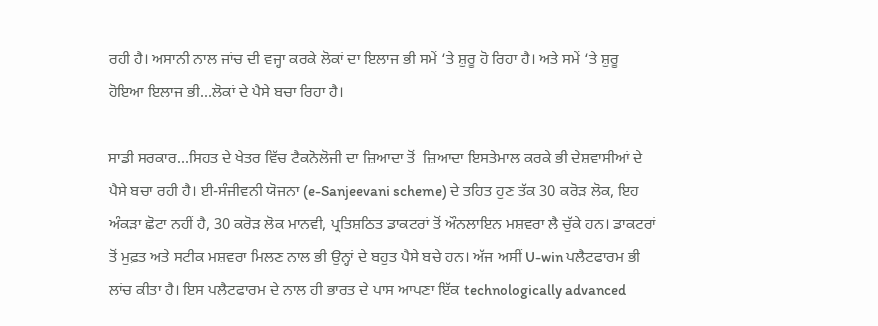ਰਹੀ ਹੈ। ਅਸਾਨੀ ਨਾਲ ਜਾਂਚ ਦੀ ਵਜ੍ਹਾ ਕਰਕੇ ਲੋਕਾਂ ਦਾ ਇਲਾਜ ਭੀ ਸਮੇਂ ‘ਤੇ ਸ਼ੁਰੂ ਹੋ ਰਿਹਾ ਹੈ। ਅਤੇ ਸਮੇਂ ‘ਤੇ ਸ਼ੁਰੂ ਹੋਇਆ ਇਲਾਜ ਭੀ...ਲੋਕਾਂ ਦੇ ਪੈਸੇ ਬਚਾ ਰਿਹਾ ਹੈ।

ਸਾਡੀ ਸਰਕਾਰ...ਸਿਹਤ ਦੇ ਖੇਤਰ ਵਿੱਚ ਟੈਕਨੋਲੋਜੀ ਦਾ ਜ਼ਿਆਦਾ ਤੋਂ  ਜ਼ਿਆਦਾ ਇਸਤੇਮਾਲ ਕਰਕੇ ਭੀ ਦੇਸ਼ਵਾਸੀਆਂ ਦੇ ਪੈਸੇ ਬਚਾ ਰਹੀ ਹੈ। ਈ-ਸੰਜੀਵਨੀ ਯੋਜਨਾ (e-Sanjeevani scheme) ਦੇ ਤਹਿਤ ਹੁਣ ਤੱਕ 30 ਕਰੋੜ ਲੋਕ, ਇਹ ਅੰਕੜਾ ਛੋਟਾ ਨਹੀਂ ਹੈ, 30 ਕਰੋੜ ਲੋਕ ਮਾਨਵੀ, ਪ੍ਰਤਿਸ਼ਠਿਤ ਡਾਕਟਰਾਂ ਤੋਂ ਔਨਲਾਇਨ ਮਸ਼ਵਰਾ ਲੈ ਚੁੱਕੇ ਹਨ। ਡਾਕਟਰਾਂ ਤੋਂ ਮੁਫ਼ਤ ਅਤੇ ਸਟੀਕ ਮਸ਼ਵਰਾ ਮਿਲਣ ਨਾਲ ਭੀ ਉਨ੍ਹਾਂ ਦੇ ਬਹੁਤ ਪੈਸੇ ਬਚੇ ਹਨ। ਅੱਜ ਅਸੀਂ U-win ਪਲੈਟਫਾਰਮ ਭੀ ਲਾਂਚ ਕੀਤਾ ਹੈ। ਇਸ ਪਲੈਟਫਾਰਮ ਦੇ ਨਾਲ ਹੀ ਭਾਰਤ ਦੇ ਪਾਸ ਆਪਣਾ ਇੱਕ technologically advanced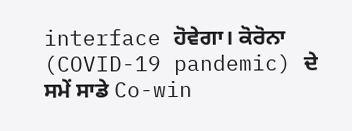interface ਹੋਵੇਗਾ। ਕੋਰੋਨਾ (COVID-19 pandemic) ਦੇ ਸਮੇਂ ਸਾਡੇ Co-win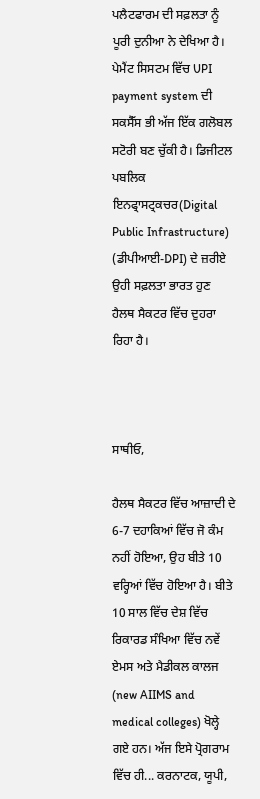ਪਲੈਟਫਾਰਮ ਦੀ ਸਫ਼ਲਤਾ ਨੂੰ ਪੂਰੀ ਦੁਨੀਆ ਨੇ ਦੇਖਿਆ ਹੈ। ਪੇਮੈਂਟ ਸਿਸਟਮ ਵਿੱਚ UPI payment system ਦੀ ਸਕਸੈੱਸ ਭੀ ਅੱਜ ਇੱਕ ਗਲੋਬਲ ਸਟੋਰੀ ਬਣ ਚੁੱਕੀ ਹੈ। ਡਿਜੀਟਲ ਪਬਲਿਕ ਇਨਫ੍ਰਾਸਟ੍ਰਕਚਰ(Digital Public Infrastructure) (ਡੀਪੀਆਈ-DPI) ਦੇ ਜ਼ਰੀਏ ਉਹੀ ਸਫ਼ਲਤਾ ਭਾਰਤ ਹੁਣ ਹੈਲਥ ਸੈਕਟਰ ਵਿੱਚ ਦੁਹਰਾ ਰਿਹਾ ਹੈ।



ਸਾਥੀਓ,

ਹੈਲਥ ਸੈਕਟਰ ਵਿੱਚ ਆਜ਼ਾਦੀ ਦੇ 6-7 ਦਹਾਕਿਆਂ ਵਿੱਚ ਜੋ ਕੰਮ ਨਹੀਂ ਹੋਇਆ, ਉਹ ਬੀਤੇ 10 ਵਰ੍ਹਿਆਂ ਵਿੱਚ ਹੋਇਆ ਹੈ। ਬੀਤੇ 10 ਸਾਲ ਵਿੱਚ ਦੇਸ਼ ਵਿੱਚ ਰਿਕਾਰਡ ਸੰਖਿਆ ਵਿੱਚ ਨਵੇਂ ਏਮਸ ਅਤੇ ਮੈਡੀਕਲ ਕਾਲਜ (new AIIMS and medical colleges) ਖੋਲ੍ਹੇ ਗਏ ਹਨ। ਅੱਜ ਇਸੇ ਪ੍ਰੋਗਰਾਮ ਵਿੱਚ ਹੀ... ਕਰਨਾਟਕ, ਯੂਪੀ,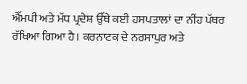ਐੱਮਪੀ ਅਤੇ ਮੱਧ ਪ੍ਰਦੇਸ਼ ਉੱਥੇ ਕਈ ਹਸਪਤਾਲਾਂ ਦਾ ਨੀਂਹ ਪੱਥਰ ਰੱਖਿਆ ਗਿਆ ਹੈ। ਕਰਨਾਟਕ ਦੇ ਨਰਸਾਪੁਰ ਅਤੇ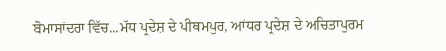ਬੋਮਾਸਾਂਦਰਾ ਵਿੱਚ...ਮੱਧ ਪ੍ਰਦੇਸ਼ ਦੇ ਪੀਥਮਪੁਰ, ਆਂਧਰ ਪ੍ਰਦੇਸ਼ ਦੇ ਅਚਿਤਾਪੁਰਮ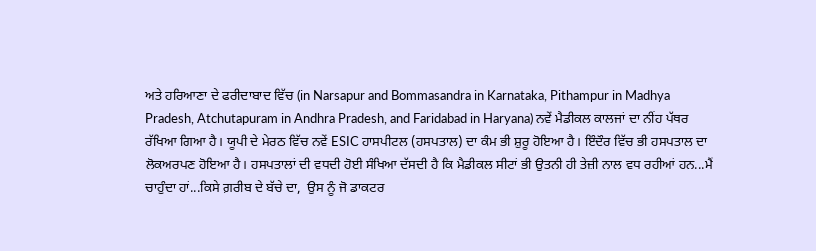ਅਤੇ ਹਰਿਆਣਾ ਦੇ ਫਰੀਦਾਬਾਦ ਵਿੱਚ (in Narsapur and Bommasandra in Karnataka, Pithampur in Madhya Pradesh, Atchutapuram in Andhra Pradesh, and Faridabad in Haryana) ਨਵੇਂ ਮੈਡੀਕਲ ਕਾਲਜਾਂ ਦਾ ਨੀਂਹ ਪੱਥਰ ਰੱਖਿਆ ਗਿਆ ਹੈ। ਯੂਪੀ ਦੇ ਮੇਰਠ ਵਿੱਚ ਨਵੇਂ ESIC ਹਾਸਪੀਟਲ (ਹਸਪਤਾਲ) ਦਾ ਕੰਮ ਭੀ ਸ਼ੁਰੂ ਹੋਇਆ ਹੈ। ਇੰਦੌਰ ਵਿੱਚ ਭੀ ਹਸਪਤਾਲ ਦਾ ਲੋਕਅਰਪਣ ਹੋਇਆ ਹੈ। ਹਸਪਤਾਲਾਂ ਦੀ ਵਧਦੀ ਹੋਈ ਸੰਖਿਆ ਦੱਸਦੀ ਹੈ ਕਿ ਮੈਡੀਕਲ ਸੀਟਾਂ ਭੀ ਉਤਨੀ ਹੀ ਤੇਜ਼ੀ ਨਾਲ ਵਧ ਰਹੀਆਂ ਹਨ...ਮੈਂ ਚਾਹੁੰਦਾ ਹਾਂ...ਕਿਸੇ ਗ਼ਰੀਬ ਦੇ ਬੱਚੇ ਦਾ,  ਉਸ ਨੂੰ ਜੋ ਡਾਕਟਰ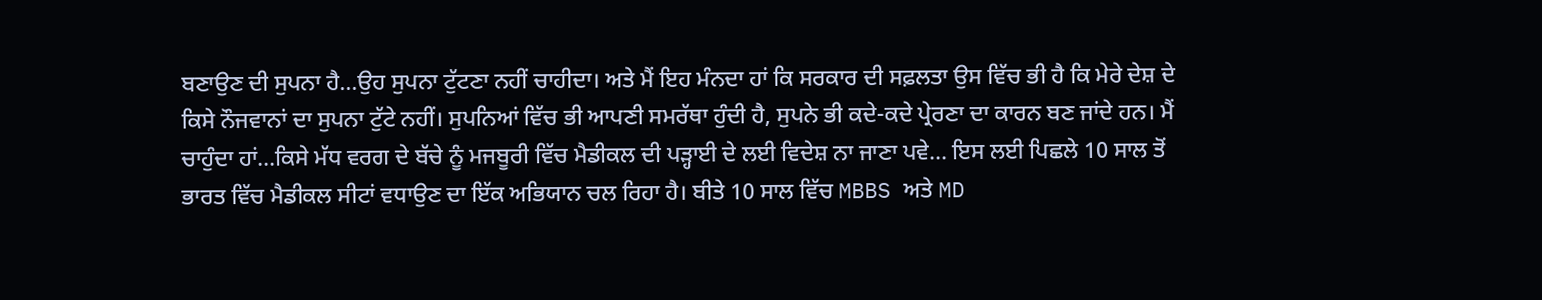ਬਣਾਉਣ ਦੀ ਸੁਪਨਾ ਹੈ...ਉਹ ਸੁਪਨਾ ਟੁੱਟਣਾ ਨਹੀਂ ਚਾਹੀਦਾ। ਅਤੇ ਮੈਂ ਇਹ ਮੰਨਦਾ ਹਾਂ ਕਿ ਸਰਕਾਰ ਦੀ ਸਫ਼ਲਤਾ ਉਸ ਵਿੱਚ ਭੀ ਹੈ ਕਿ ਮੇਰੇ ਦੇਸ਼ ਦੇ ਕਿਸੇ ਨੌਜਵਾਨਾਂ ਦਾ ਸੁਪਨਾ ਟੁੱਟੇ ਨਹੀਂ। ਸੁਪਨਿਆਂ ਵਿੱਚ ਭੀ ਆਪਣੀ ਸਮਰੱਥਾ ਹੁੰਦੀ ਹੈ, ਸੁਪਨੇ ਭੀ ਕਦੇ-ਕਦੇ ਪ੍ਰੇਰਣਾ ਦਾ ਕਾਰਨ ਬਣ ਜਾਂਦੇ ਹਨ। ਮੈਂ ਚਾਹੁੰਦਾ ਹਾਂ...ਕਿਸੇ ਮੱਧ ਵਰਗ ਦੇ ਬੱਚੇ ਨੂੰ ਮਜਬੂਰੀ ਵਿੱਚ ਮੈਡੀਕਲ ਦੀ ਪੜ੍ਹਾਈ ਦੇ ਲਈ ਵਿਦੇਸ਼ ਨਾ ਜਾਣਾ ਪਵੇ... ਇਸ ਲਈ ਪਿਛਲੇ 10 ਸਾਲ ਤੋਂ ਭਾਰਤ ਵਿੱਚ ਮੈਡੀਕਲ ਸੀਟਾਂ ਵਧਾਉਣ ਦਾ ਇੱਕ ਅਭਿਯਾਨ ਚਲ ਰਿਹਾ ਹੈ। ਬੀਤੇ 10 ਸਾਲ ਵਿੱਚ MBBS ਅਤੇ MD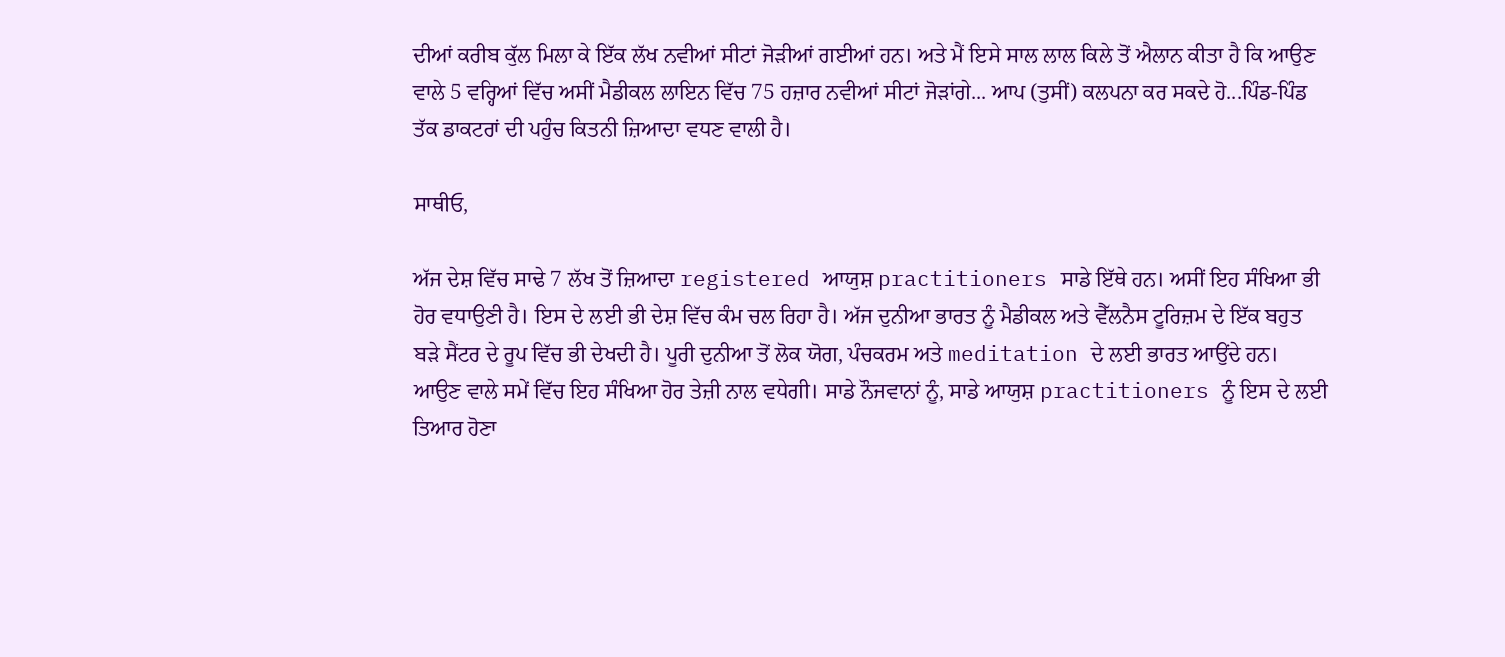ਦੀਆਂ ਕਰੀਬ ਕੁੱਲ ਮਿਲਾ ਕੇ ਇੱਕ ਲੱਖ ਨਵੀਆਂ ਸੀਟਾਂ ਜੋੜੀਆਂ ਗਈਆਂ ਹਨ। ਅਤੇ ਮੈਂ ਇਸੇ ਸਾਲ ਲਾਲ ਕਿਲੇ ਤੋਂ ਐਲਾਨ ਕੀਤਾ ਹੈ ਕਿ ਆਉਣ ਵਾਲੇ 5 ਵਰ੍ਹਿਆਂ ਵਿੱਚ ਅਸੀਂ ਮੈਡੀਕਲ ਲਾਇਨ ਵਿੱਚ 75 ਹਜ਼ਾਰ ਨਵੀਆਂ ਸੀਟਾਂ ਜੋੜਾਂਗੇ... ਆਪ (ਤੁਸੀਂ) ਕਲਪਨਾ ਕਰ ਸਕਦੇ ਹੋ...ਪਿੰਡ-ਪਿੰਡ ਤੱਕ ਡਾਕਟਰਾਂ ਦੀ ਪਹੁੰਚ ਕਿਤਨੀ ਜ਼ਿਆਦਾ ਵਧਣ ਵਾਲੀ ਹੈ।

ਸਾਥੀਓ,

ਅੱਜ ਦੇਸ਼ ਵਿੱਚ ਸਾਢੇ 7 ਲੱਖ ਤੋਂ ਜ਼ਿਆਦਾ registered ਆਯੁਸ਼ practitioners ਸਾਡੇ ਇੱਥੇ ਹਨ। ਅਸੀਂ ਇਹ ਸੰਖਿਆ ਭੀ ਹੋਰ ਵਧਾਉਣੀ ਹੈ। ਇਸ ਦੇ ਲਈ ਭੀ ਦੇਸ਼ ਵਿੱਚ ਕੰਮ ਚਲ ਰਿਹਾ ਹੈ। ਅੱਜ ਦੁਨੀਆ ਭਾਰਤ ਨੂੰ ਮੈਡੀਕਲ ਅਤੇ ਵੈੱਲਨੈਸ ਟੂਰਿਜ਼ਮ ਦੇ ਇੱਕ ਬਹੁਤ ਬੜੇ ਸੈਂਟਰ ਦੇ ਰੂਪ ਵਿੱਚ ਭੀ ਦੇਖਦੀ ਹੈ। ਪੂਰੀ ਦੁਨੀਆ ਤੋਂ ਲੋਕ ਯੋਗ, ਪੰਚਕਰਮ ਅਤੇ meditation ਦੇ ਲਈ ਭਾਰਤ ਆਉਂਦੇ ਹਨ। ਆਉਣ ਵਾਲੇ ਸਮੇਂ ਵਿੱਚ ਇਹ ਸੰਖਿਆ ਹੋਰ ਤੇਜ਼ੀ ਨਾਲ ਵਧੇਗੀ। ਸਾਡੇ ਨੌਜਵਾਨਾਂ ਨੂੰ, ਸਾਡੇ ਆਯੁਸ਼ practitioners ਨੂੰ ਇਸ ਦੇ ਲਈ ਤਿਆਰ ਹੋਣਾ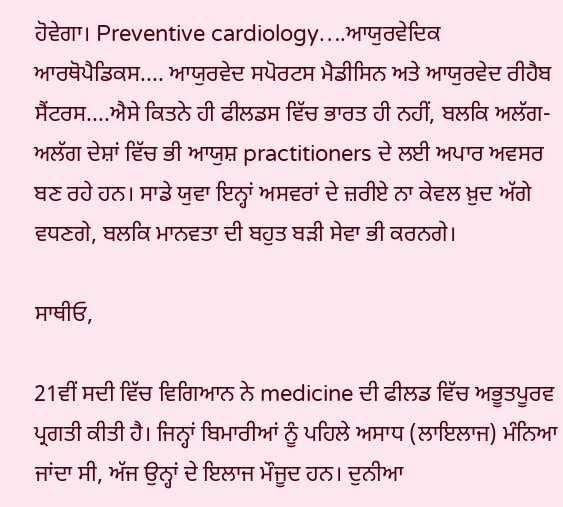ਹੋਵੇਗਾ। Preventive cardiology….ਆਯੁਰਵੇਦਿਕ ਆਰਥੋਪੈਡਿਕਸ.... ਆਯੁਰਵੇਦ ਸਪੋਰਟਸ ਮੈਡੀਸਿਨ ਅਤੇ ਆਯੁਰਵੇਦ ਰੀਹੈਬ ਸੈਂਟਰਸ....ਐਸੇ ਕਿਤਨੇ ਹੀ ਫੀਲਡਸ ਵਿੱਚ ਭਾਰਤ ਹੀ ਨਹੀਂ, ਬਲਕਿ ਅਲੱਗ-ਅਲੱਗ ਦੇਸ਼ਾਂ ਵਿੱਚ ਭੀ ਆਯੁਸ਼ practitioners ਦੇ ਲਈ ਅਪਾਰ ਅਵਸਰ ਬਣ ਰਹੇ ਹਨ। ਸਾਡੇ ਯੁਵਾ ਇਨ੍ਹਾਂ ਅਸਵਰਾਂ ਦੇ ਜ਼ਰੀਏ ਨਾ ਕੇਵਲ ਖ਼ੁਦ ਅੱਗੇ ਵਧਣਗੇ, ਬਲਕਿ ਮਾਨਵਤਾ ਦੀ ਬਹੁਤ ਬੜੀ ਸੇਵਾ ਭੀ ਕਰਨਗੇ।

ਸਾਥੀਓ,

21ਵੀਂ ਸਦੀ ਵਿੱਚ ਵਿਗਿਆਨ ਨੇ medicine ਦੀ ਫੀਲਡ ਵਿੱਚ ਅਭੂਤਪੂਰਵ ਪ੍ਰਗਤੀ ਕੀਤੀ ਹੈ। ਜਿਨ੍ਹਾਂ ਬਿਮਾਰੀਆਂ ਨੂੰ ਪਹਿਲੇ ਅਸਾਧ (ਲਾਇਲਾਜ) ਮੰਨਿਆ ਜਾਂਦਾ ਸੀ, ਅੱਜ ਉਨ੍ਹਾਂ ਦੇ ਇਲਾਜ ਮੌਜੂਦ ਹਨ। ਦੁਨੀਆ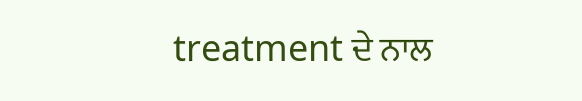treatment ਦੇ ਨਾਲ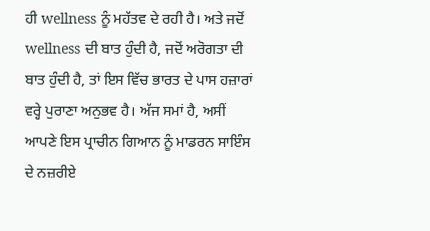ਹੀ wellness ਨੂੰ ਮਹੱਤਵ ਦੇ ਰਹੀ ਹੈ। ਅਤੇ ਜਦੋਂ wellness ਦੀ ਬਾਤ ਹੁੰਦੀ ਹੈ, ਜਦੋਂ ਅਰੋਗਤਾ ਦੀ ਬਾਤ ਹੁੰਦੀ ਹੈ, ਤਾਂ ਇਸ ਵਿੱਚ ਭਾਰਤ ਦੇ ਪਾਸ ਹਜ਼ਾਰਾਂ ਵਰ੍ਹੇ ਪੁਰਾਣਾ ਅਨੁਭਵ ਹੈ। ਅੱਜ ਸਮਾਂ ਹੈ, ਅਸੀਂ ਆਪਣੇ ਇਸ ਪ੍ਰਾਚੀਨ ਗਿਆਨ ਨੂੰ ਮਾਡਰਨ ਸਾਇੰਸ ਦੇ ਨਜ਼ਰੀਏ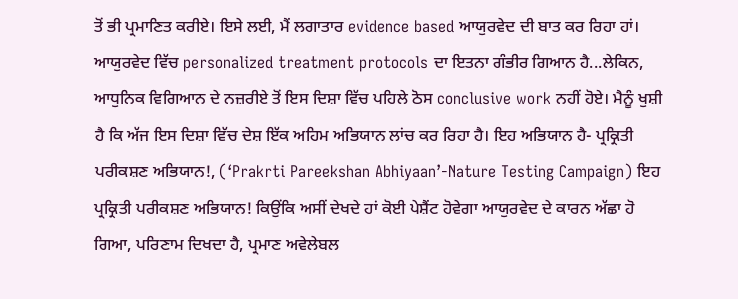ਤੋਂ ਭੀ ਪ੍ਰਮਾਣਿਤ ਕਰੀਏ। ਇਸੇ ਲਈ, ਮੈਂ ਲਗਾਤਾਰ evidence based ਆਯੁਰਵੇਦ ਦੀ ਬਾਤ ਕਰ ਰਿਹਾ ਹਾਂ। ਆਯੁਰਵੇਦ ਵਿੱਚ personalized treatment protocols ਦਾ ਇਤਨਾ ਗੰਭੀਰ ਗਿਆਨ ਹੈ...ਲੇਕਿਨ, ਆਧੁਨਿਕ ਵਿਗਿਆਨ ਦੇ ਨਜ਼ਰੀਏ ਤੋਂ ਇਸ ਦਿਸ਼ਾ ਵਿੱਚ ਪਹਿਲੇ ਠੋਸ conclusive work ਨਹੀਂ ਹੋਏ। ਮੈਨੂੰ ਖੁਸ਼ੀ ਹੈ ਕਿ ਅੱਜ ਇਸ ਦਿਸ਼ਾ ਵਿੱਚ ਦੇਸ਼ ਇੱਕ ਅਹਿਮ ਅਭਿਯਾਨ ਲਾਂਚ ਕਰ ਰਿਹਾ ਹੈ। ਇਹ ਅਭਿਯਾਨ ਹੈ- ਪ੍ਰਕ੍ਰਿਤੀ ਪਰੀਕਸ਼ਣ ਅਭਿਯਾਨ!, (‘Prakrti Pareekshan Abhiyaan’-Nature Testing Campaign) ਇਹ ਪ੍ਰਕ੍ਰਿਤੀ ਪਰੀਕਸ਼ਣ ਅਭਿਯਾਨ! ਕਿਉਂਕਿ ਅਸੀਂ ਦੇਖਦੇ ਹਾਂ ਕੋਈ ਪੇਸ਼ੈਂਟ ਹੋਵੇਗਾ ਆਯੁਰਵੇਦ ਦੇ ਕਾਰਨ ਅੱਛਾ ਹੋ ਗਿਆ, ਪਰਿਣਾਮ ਦਿਖਦਾ ਹੈ, ਪ੍ਰਮਾਣ ਅਵੇਲੇਬਲ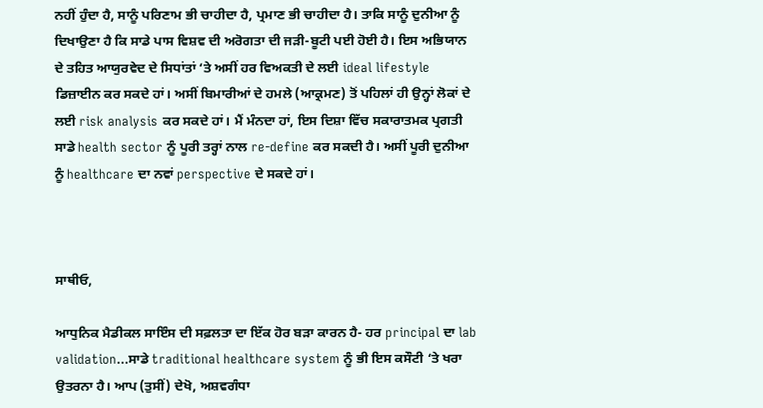ਨਹੀਂ ਹੁੰਦਾ ਹੈ, ਸਾਨੂੰ ਪਰਿਣਾਮ ਭੀ ਚਾਹੀਦਾ ਹੈ, ਪ੍ਰਮਾਣ ਭੀ ਚਾਹੀਦਾ ਹੈ। ਤਾਕਿ ਸਾਨੂੰ ਦੁਨੀਆ ਨੂੰ ਦਿਖਾਉਣਾ ਹੈ ਕਿ ਸਾਡੇ ਪਾਸ ਵਿਸ਼ਵ ਦੀ ਅਰੋਗਤਾ ਦੀ ਜੜੀ-ਬੂਟੀ ਪਈ ਹੋਈ ਹੈ। ਇਸ ਅਭਿਯਾਨ ਦੇ ਤਹਿਤ ਆਯੁਰਵੇਦ ਦੇ ਸਿਧਾਂਤਾਂ ‘ਤੇ ਅਸੀਂ ਹਰ ਵਿਅਕਤੀ ਦੇ ਲਈ ideal lifestyle ਡਿਜ਼ਾਈਨ ਕਰ ਸਕਦੇ ਹਾਂ। ਅਸੀਂ ਬਿਮਾਰੀਆਂ ਦੇ ਹਮਲੇ (ਆਕ੍ਰਮਣ) ਤੋਂ ਪਹਿਲਾਂ ਹੀ ਉਨ੍ਹਾਂ ਲੋਕਾਂ ਦੇ ਲਈ risk analysis ਕਰ ਸਕਦੇ ਹਾਂ। ਮੈਂ ਮੰਨਦਾ ਹਾਂ, ਇਸ ਦਿਸ਼ਾ ਵਿੱਚ ਸਕਾਰਾਤਮਕ ਪ੍ਰਗਤੀ ਸਾਡੇ health sector ਨੂੰ ਪੂਰੀ ਤਰ੍ਹਾਂ ਨਾਲ re-define ਕਰ ਸਕਦੀ ਹੈ। ਅਸੀਂ ਪੂਰੀ ਦੁਨੀਆ ਨੂੰ healthcare ਦਾ ਨਵਾਂ perspective ਦੇ ਸਕਦੇ ਹਾਂ।



ਸਾਥੀਓ,

ਆਧੁਨਿਕ ਮੈਡੀਕਲ ਸਾਇੰਸ ਦੀ ਸਫ਼ਲਤਾ ਦਾ ਇੱਕ ਹੋਰ ਬੜਾ ਕਾਰਨ ਹੈ- ਹਰ principal ਦਾ lab validation...ਸਾਡੇ traditional healthcare system ਨੂੰ ਭੀ ਇਸ ਕਸੌਟੀ ‘ਤੇ ਖਰਾ ਉਤਰਨਾ ਹੈ। ਆਪ (ਤੁਸੀਂ) ਦੇਖੋ, ਅਸ਼ਵਗੰਧਾ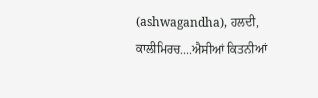(ashwagandha), ਹਲਦੀ, ਕਾਲੀਮਿਰਚ....ਐਸੀਆਂ ਕਿਤਨੀਆਂ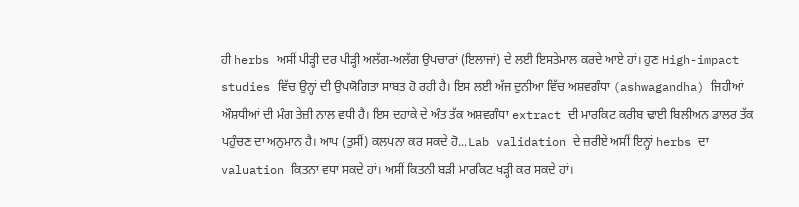ਹੀ herbs ਅਸੀਂ ਪੀੜ੍ਹੀ ਦਰ ਪੀੜ੍ਹੀ ਅਲੱਗ-ਅਲੱਗ ਉਪਚਾਰਾਂ (ਇਲਾਜਾਂ) ਦੇ ਲਈ ਇਸਤੇਮਾਲ ਕਰਦੇ ਆਏ ਹਾਂ। ਹੁਣ High-impact studies ਵਿੱਚ ਉਨ੍ਹਾਂ ਦੀ ਉਪਯੋਗਿਤਾ ਸਾਬਤ ਹੋ ਰਹੀ ਹੈ। ਇਸ ਲਈ ਅੱਜ ਦੁਨੀਆ ਵਿੱਚ ਅਸ਼ਵਗੰਧਾ (ashwagandha) ਜਿਹੀਆਂ ਔਸ਼ਧੀਆਂ ਦੀ ਮੰਗ ਤੇਜ਼ੀ ਨਾਲ ਵਧੀ ਹੈ। ਇਸ ਦਹਾਕੇ ਦੇ ਅੰਤ ਤੱਕ ਅਸ਼ਵਗੰਧਾ extract ਦੀ ਮਾਰਕਿਟ ਕਰੀਬ ਢਾਈ ਬਿਲੀਅਨ ਡਾਲਰ ਤੱਕ ਪਹੁੰਚਣ ਦਾ ਅਨੁਮਾਨ ਹੈ। ਆਪ (ਤੁਸੀਂ) ਕਲਪਨਾ ਕਰ ਸਕਦੇ ਹੋ...Lab validation ਦੇ ਜ਼ਰੀਏ ਅਸੀਂ ਇਨ੍ਹਾਂ herbs ਦਾ valuation ਕਿਤਨਾ ਵਧਾ ਸਕਦੇ ਹਾਂ। ਅਸੀਂ ਕਿਤਨੀ ਬੜੀ ਮਾਰਕਿਟ ਖੜ੍ਹੀ ਕਰ ਸਕਦੇ ਹਾਂ।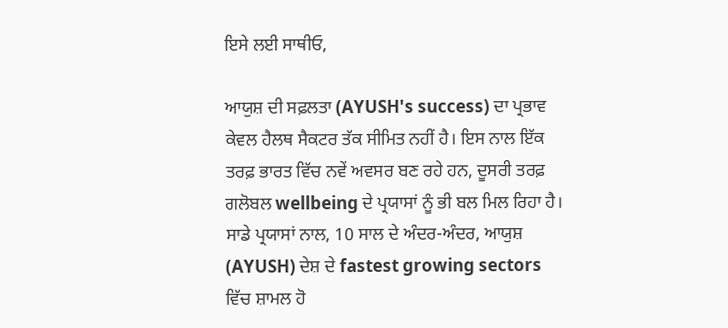ਇਸੇ ਲਈ ਸਾਥੀਓ,

ਆਯੁਸ਼ ਦੀ ਸਫ਼ਲਤਾ (AYUSH's success) ਦਾ ਪ੍ਰਭਾਵ ਕੇਵਲ ਹੈਲਥ ਸੈਕਟਰ ਤੱਕ ਸੀਮਿਤ ਨਹੀਂ ਹੈ। ਇਸ ਨਾਲ ਇੱਕ ਤਰਫ਼ ਭਾਰਤ ਵਿੱਚ ਨਵੇਂ ਅਵਸਰ ਬਣ ਰਹੇ ਹਨ, ਦੂਸਰੀ ਤਰਫ਼ ਗਲੋਬਲ wellbeing ਦੇ ਪ੍ਰਯਾਸਾਂ ਨੂੰ ਭੀ ਬਲ ਮਿਲ ਰਿਹਾ ਹੈ। ਸਾਡੇ ਪ੍ਰਯਾਸਾਂ ਨਾਲ, 10 ਸਾਲ ਦੇ ਅੰਦਰ-ਅੰਦਰ, ਆਯੁਸ਼ (AYUSH) ਦੇਸ਼ ਦੇ fastest growing sectors ਵਿੱਚ ਸ਼ਾਮਲ ਹੋ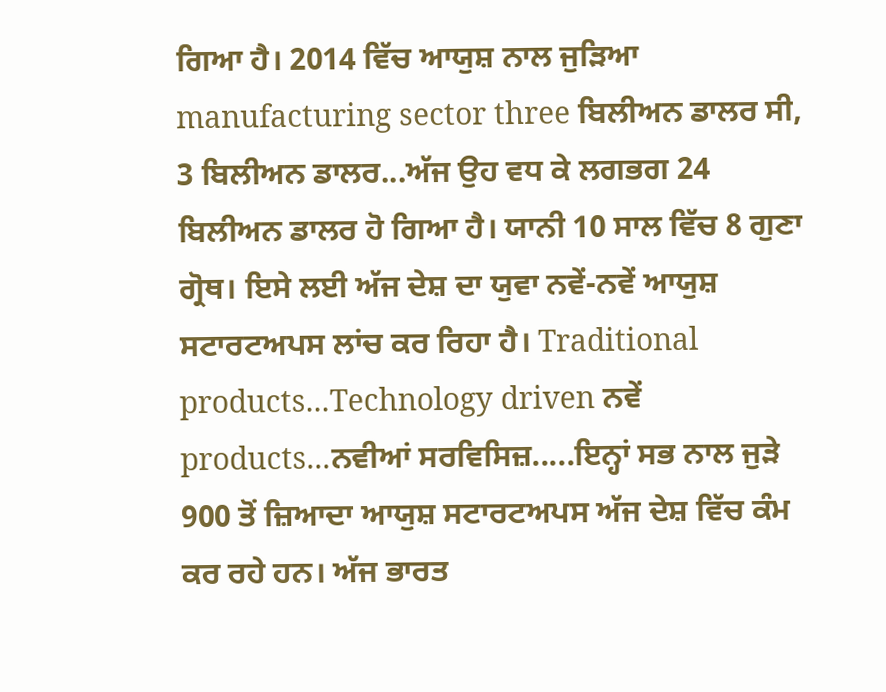ਗਿਆ ਹੈ। 2014 ਵਿੱਚ ਆਯੁਸ਼ ਨਾਲ ਜੁੜਿਆ manufacturing sector three ਬਿਲੀਅਨ ਡਾਲਰ ਸੀ, 3 ਬਿਲੀਅਨ ਡਾਲਰ...ਅੱਜ ਉਹ ਵਧ ਕੇ ਲਗਭਗ 24 ਬਿਲੀਅਨ ਡਾਲਰ ਹੋ ਗਿਆ ਹੈ। ਯਾਨੀ 10 ਸਾਲ ਵਿੱਚ 8 ਗੁਣਾ ਗ੍ਰੋਥ। ਇਸੇ ਲਈ ਅੱਜ ਦੇਸ਼ ਦਾ ਯੁਵਾ ਨਵੇਂ-ਨਵੇਂ ਆਯੁਸ਼ ਸਟਾਰਟਅਪਸ ਲਾਂਚ ਕਰ ਰਿਹਾ ਹੈ। Traditional products...Technology driven ਨਵੇਂ products...ਨਵੀਆਂ ਸਰਵਿਸਿਜ਼.....ਇਨ੍ਹਾਂ ਸਭ ਨਾਲ ਜੁੜੇ 900 ਤੋਂ ਜ਼ਿਆਦਾ ਆਯੁਸ਼ ਸਟਾਰਟਅਪਸ ਅੱਜ ਦੇਸ਼ ਵਿੱਚ ਕੰਮ ਕਰ ਰਹੇ ਹਨ। ਅੱਜ ਭਾਰਤ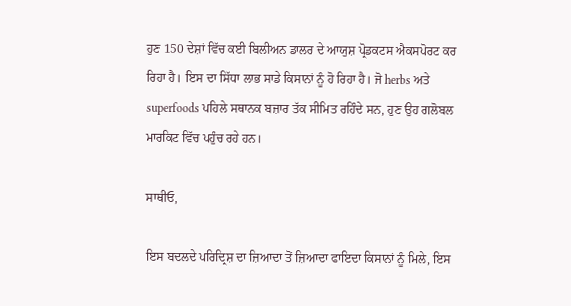ਹੁਣ 150 ਦੇਸ਼ਾਂ ਵਿੱਚ ਕਈ ਬਿਲੀਅਨ ਡਾਲਰ ਦੇ ਆਯੁਸ਼ ਪ੍ਰੋਡਕਟਸ ਐਕਸਪੋਰਟ ਕਰ ਰਿਹਾ ਹੈ। ਇਸ ਦਾ ਸਿੱਧਾ ਲਾਭ ਸਾਡੇ ਕਿਸਾਨਾਂ ਨੂੰ ਹੋ ਰਿਹਾ ਹੈ। ਜੋ herbs ਅਤੇ superfoods ਪਹਿਲੇ ਸਥਾਨਕ ਬਜ਼ਾਰ ਤੱਕ ਸੀਮਿਤ ਰਹਿੰਦੇ ਸਨ, ਹੁਣ ਉਹ ਗਲੋਬਲ ਮਾਰਕਿਟ ਵਿੱਚ ਪਹੁੰਚ ਰਹੇ ਹਨ।

ਸਾਥੀਓ,

ਇਸ ਬਦਲਦੇ ਪਰਿਦ੍ਰਿਸ਼ ਦਾ ਜ਼ਿਆਦਾ ਤੋਂ ਜ਼ਿਆਦਾ ਫਾਇਦਾ ਕਿਸਾਨਾਂ ਨੂੰ ਮਿਲੇ, ਇਸ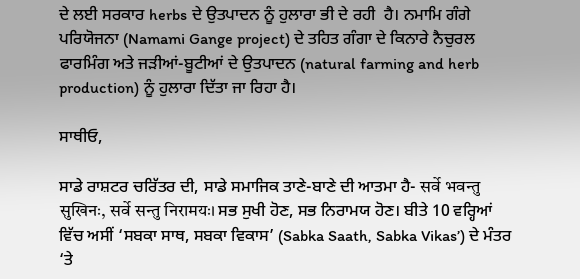ਦੇ ਲਈ ਸਰਕਾਰ herbs ਦੇ ਉਤਪਾਦਨ ਨੂੰ ਹੁਲਾਰਾ ਭੀ ਦੇ ਰਹੀ  ਹੈ। ਨਮਾਮਿ ਗੰਗੇ ਪਰਿਯੋਜਨਾ (Namami Gange project) ਦੇ ਤਹਿਤ ਗੰਗਾ ਦੇ ਕਿਨਾਰੇ ਨੈਚੁਰਲ ਫਾਰਮਿੰਗ ਅਤੇ ਜੜੀਆਂ-ਬੂਟੀਆਂ ਦੇ ਉਤਪਾਦਨ (natural farming and herb production) ਨੂੰ ਹੁਲਾਰਾ ਦਿੱਤਾ ਜਾ ਰਿਹਾ ਹੈ।

ਸਾਥੀਓ,

ਸਾਡੇ ਰਾਸ਼ਟਰ ਚਰਿੱਤਰ ਦੀ, ਸਾਡੇ ਸਮਾਜਿਕ ਤਾਣੇ-ਬਾਣੇ ਦੀ ਆਤਮਾ ਹੈ- सर्वे भवन्तु सुखिनः, सर्वे सन्तु निरामयः। ਸਭ ਸੁਖੀ ਹੋਣ, ਸਭ ਨਿਰਾਮਯ ਹੋਣ। ਬੀਤੇ 10 ਵਰ੍ਹਿਆਂ ਵਿੱਚ ਅਸੀਂ ‘ਸਬਕਾ ਸਾਥ, ਸਬਕਾ ਵਿਕਾਸ’ (Sabka Saath, Sabka Vikas’) ਦੇ ਮੰਤਰ ‘ਤੇ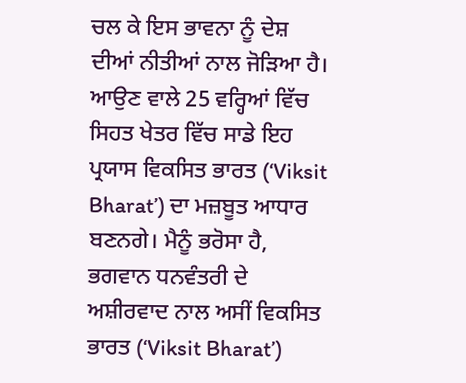ਚਲ ਕੇ ਇਸ ਭਾਵਨਾ ਨੂੰ ਦੇਸ਼ ਦੀਆਂ ਨੀਤੀਆਂ ਨਾਲ ਜੋੜਿਆ ਹੈ। ਆਉਣ ਵਾਲੇ 25 ਵਰ੍ਹਿਆਂ ਵਿੱਚ ਸਿਹਤ ਖੇਤਰ ਵਿੱਚ ਸਾਡੇ ਇਹ ਪ੍ਰਯਾਸ ਵਿਕਸਿਤ ਭਾਰਤ (‘Viksit Bharat’) ਦਾ ਮਜ਼ਬੂਤ ਆਧਾਰ ਬਣਨਗੇ। ਮੈਨੂੰ ਭਰੋਸਾ ਹੈ, ਭਗਵਾਨ ਧਨਵੰਤਰੀ ਦੇ ਅਸ਼ੀਰਵਾਦ ਨਾਲ ਅਸੀਂ ਵਿਕਸਿਤ ਭਾਰਤ (‘Viksit Bharat’)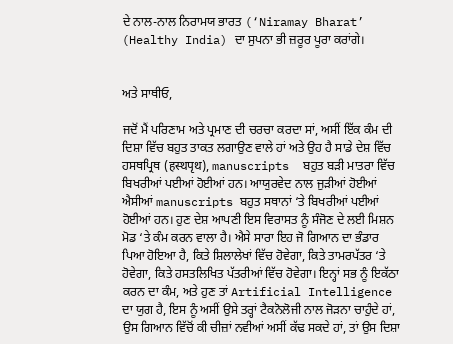ਦੇ ਨਾਲ-ਨਾਲ ਨਿਰਾਮਯ ਭਾਰਤ (‘Niramay Bharat’ (Healthy India) ਦਾ ਸੁਪਨਾ ਭੀ ਜ਼ਰੂਰ ਪੂਰਾ ਕਰਾਂਗੇ।


ਅਤੇ ਸਾਥੀਓ,

ਜਦੋਂ ਮੈਂ ਪਰਿਣਾਮ ਅਤੇ ਪ੍ਰਮਾਣ ਦੀ ਚਰਚਾ ਕਰਦਾ ਸਾਂ, ਅਸੀਂ ਇੱਕ ਕੰਮ ਦੀ ਦਿਸ਼ਾ ਵਿੱਚ ਬਹੁਤ ਤਾਕਤ ਲਗਾਉਣ ਵਾਲੇ ਹਾਂ ਅਤੇ ਉਹ ਹੈ ਸਾਡੇ ਦੇਸ਼ ਵਿੱਚ ਹਸਥਪ੍ਰਿਥ (हस्थपृथ), manuscripts  ਬਹੁਤ ਬੜੀ ਮਾਤਰਾ ਵਿੱਚ ਬਿਖਰੀਆਂ ਪਈਆਂ ਹੋਈਆਂ ਹਨ। ਆਯੁਰਵੇਦ ਨਾਲ ਜੁੜੀਆਂ ਹੋਈਆਂ ਐਸੀਆਂ manuscripts ਬਹੁਤ ਸਥਾਨਾਂ ‘ਤੇ ਬਿਖਰੀਆਂ ਪਈਆਂ ਹੋਈਆਂ ਹਨ। ਹੁਣ ਦੇਸ਼ ਆਪਣੀ ਇਸ ਵਿਰਾਸਤ ਨੂੰ ਸੰਜੋਣ ਦੇ ਲਈ ਮਿਸ਼ਨ ਮੋਡ ‘ਤੇ ਕੰਮ ਕਰਨ ਵਾਲਾ ਹੈ। ਐਸੇ ਸਾਰਾ ਇਹ ਜੋ ਗਿਆਨ ਦਾ ਭੰਡਾਰ ਪਿਆ ਹੋਇਆ ਹੈ, ਕਿਤੇ ਸ਼ਿਲਾਲੇਖਾਂ ਵਿੱਚ ਹੋਵੇਗਾ, ਕਿਤੇ ਤਾਮਰਪੱਤਰ ‘ਤੇ ਹੋਵੇਗਾ, ਕਿਤੇ ਹਸਤਲਿਖਿਤ ਪੱਤਰੀਆਂ ਵਿੱਚ ਹੋਵੇਗਾ। ਇਨ੍ਹਾਂ ਸਭ ਨੂੰ ਇਕੱਠਾ ਕਰਨ ਦਾ ਕੰਮ, ਅਤੇ ਹੁਣ ਤਾਂ Artificial Intelligence ਦਾ ਯੁਗ ਹੈ, ਇਸ ਨੂੰ ਅਸੀਂ ਉਸੇ ਤਰ੍ਹਾਂ ਟੈਕਨੋਲੋਜੀ ਨਾਲ ਜੋੜਨਾ ਚਾਹੁੰਦੇ ਹਾਂ, ਉਸ ਗਿਆਨ ਵਿੱਚੋਂ ਕੀ ਚੀਜ਼ਾਂ ਨਵੀਆਂ ਅਸੀਂ ਕੱਢ ਸਕਦੇ ਹਾਂ, ਤਾਂ ਉਸ ਦਿਸ਼ਾ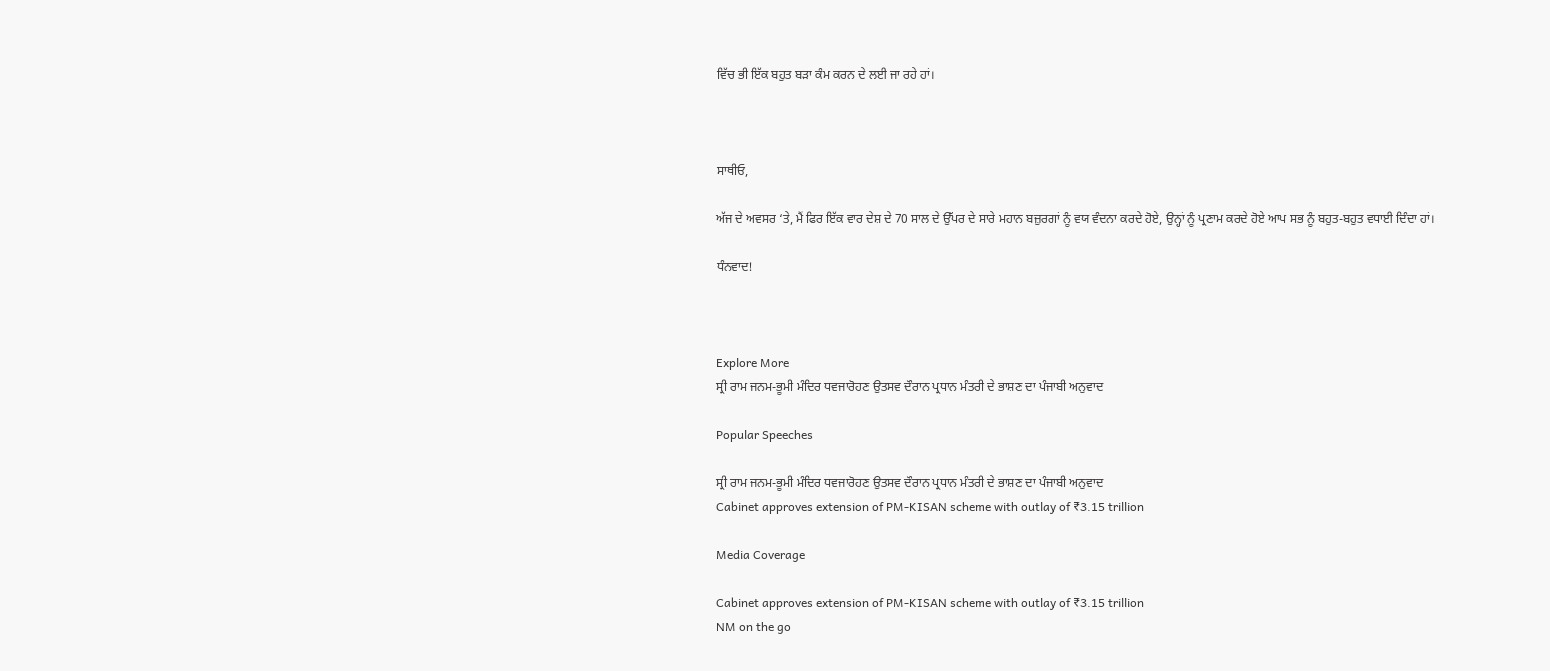ਵਿੱਚ ਭੀ ਇੱਕ ਬਹੁਤ ਬੜਾ ਕੰਮ ਕਰਨ ਦੇ ਲਈ ਜਾ ਰਹੇ ਹਾਂ।



ਸਾਥੀਓ,

ਅੱਜ ਦੇ ਅਵਸਰ ‘ਤੇ, ਮੈਂ ਫਿਰ ਇੱਕ ਵਾਰ ਦੇਸ਼ ਦੇ 70 ਸਾਲ ਦੇ ਉੱਪਰ ਦੇ ਸਾਰੇ ਮਹਾਨ ਬਜ਼ੁਰਗਾਂ ਨੂੰ ਵਯ ਵੰਦਨਾ ਕਰਦੇ ਹੋਏ, ਉਨ੍ਹਾਂ ਨੂੰ ਪ੍ਰਣਾਮ ਕਰਦੇ ਹੋਏ ਆਪ ਸਭ ਨੂੰ ਬਹੁਤ-ਬਹੁਤ ਵਧਾਈ ਦਿੰਦਾ ਹਾਂ।

ਧੰਨਵਾਦ!



Explore More
ਸ੍ਰੀ ਰਾਮ ਜਨਮ-ਭੂਮੀ ਮੰਦਿਰ ਧਵਜਾਰੋਹਣ ਉਤਸਵ ਦੌਰਾਨ ਪ੍ਰਧਾਨ ਮੰਤਰੀ ਦੇ ਭਾਸ਼ਣ ਦਾ ਪੰਜਾਬੀ ਅਨੁਵਾਦ

Popular Speeches

ਸ੍ਰੀ ਰਾਮ ਜਨਮ-ਭੂਮੀ ਮੰਦਿਰ ਧਵਜਾਰੋਹਣ ਉਤਸਵ ਦੌਰਾਨ ਪ੍ਰਧਾਨ ਮੰਤਰੀ ਦੇ ਭਾਸ਼ਣ ਦਾ ਪੰਜਾਬੀ ਅਨੁਵਾਦ
Cabinet approves extension of PM-KISAN scheme with outlay of ₹3.15 trillion

Media Coverage

Cabinet approves extension of PM-KISAN scheme with outlay of ₹3.15 trillion
NM on the go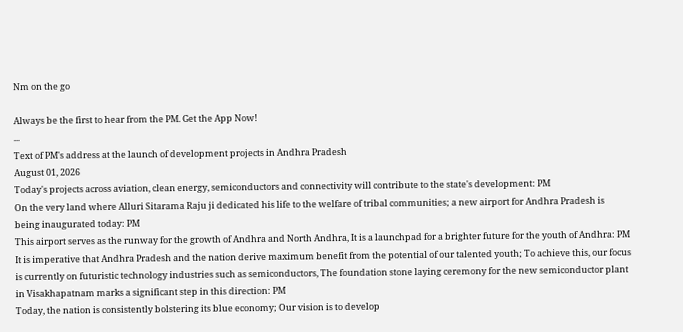Nm on the go

Always be the first to hear from the PM. Get the App Now!
...
Text of PM's address at the launch of development projects in Andhra Pradesh
August 01, 2026
Today's projects across aviation, clean energy, semiconductors and connectivity will contribute to the state's development: PM
On the very land where Alluri Sitarama Raju ji dedicated his life to the welfare of tribal communities; a new airport for Andhra Pradesh is being inaugurated today: PM
This airport serves as the runway for the growth of Andhra and North Andhra, It is a launchpad for a brighter future for the youth of Andhra: PM
It is imperative that Andhra Pradesh and the nation derive maximum benefit from the potential of our talented youth; To achieve this, our focus is currently on futuristic technology industries such as semiconductors, The foundation stone laying ceremony for the new semiconductor plant in Visakhapatnam marks a significant step in this direction: PM
Today, the nation is consistently bolstering its blue economy; Our vision is to develop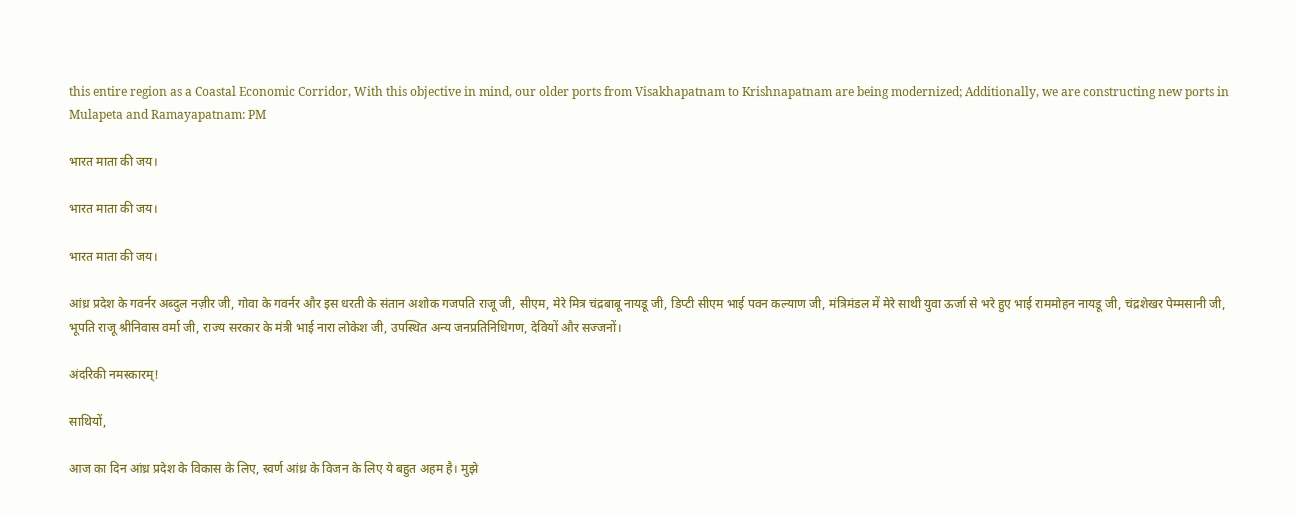this entire region as a Coastal Economic Corridor, With this objective in mind, our older ports from Visakhapatnam to Krishnapatnam are being modernized; Additionally, we are constructing new ports in Mulapeta and Ramayapatnam: PM

भारत माता की जय।

भारत माता की जय।

भारत माता की जय।

आंध्र प्रदेश के गवर्नर अब्दुल नज़ीर जी, गोवा के गवर्नर और इस धरती के संतान अशोक गजपति राजू जी, सीएम, मेरे मित्र चंद्रबाबू नायडू जी, डिप्टी सीएम भाई पवन कल्याण जी, मंत्रिमंडल में मेरे साथी युवा ऊर्जा से भरे हुए भाई राममोहन नायडू जी, चंद्रशेखर पेम्मसानी जी, भूपति राजू श्रीनिवास वर्मा जी, राज्य सरकार के मंत्री भाई नारा लोकेश जी, उपस्थित अन्य जनप्रतिनिधिगण, देवियों और सज्जनों।

अंदरिकी नमस्कारम्!

साथियों,

आज का दिन आंध्र प्रदेश के विकास के लिए, स्वर्ण आंध्र के विजन के लिए ये बहुत अहम है। मुझे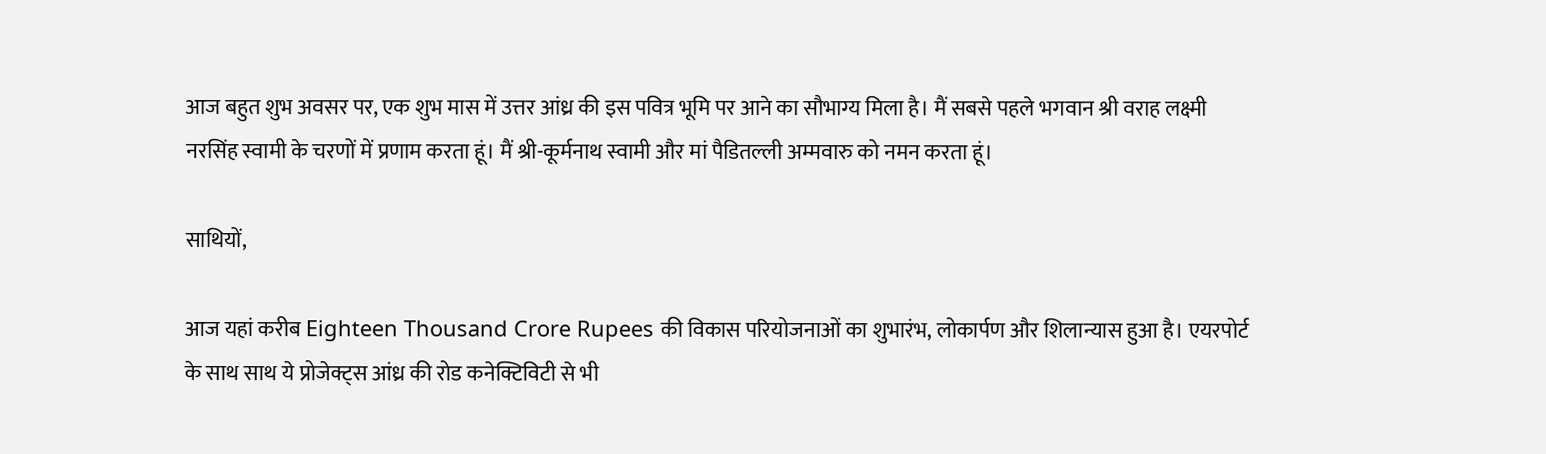आज बहुत शुभ अवसर पर, एक शुभ मास में उत्तर आंध्र की इस पवित्र भूमि पर आने का सौभाग्य मिला है। मैं सबसे पहले भगवान श्री वराह लक्ष्मी नरसिंह स्वामी के चरणों में प्रणाम करता हूं। मैं श्री-कूर्मनाथ स्वामी और मां पैडितल्ली अम्मवारु को नमन करता हूं।

साथियों,

आज यहां करीब Eighteen Thousand Crore Rupees की विकास परियोजनाओं का शुभारंभ, लोकार्पण और शिलान्यास हुआ है। एयरपोर्ट के साथ साथ ये प्रोजेक्ट्स आंध्र की रोड कनेक्टिविटी से भी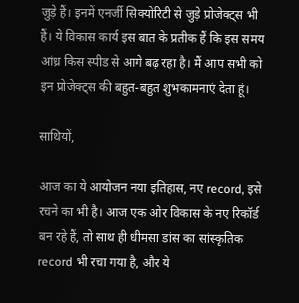जुड़े हैं। इनमें एनर्जी सिक्योरिटी से जुड़े प्रोजेक्ट्स भी हैं। ये विकास कार्य इस बात के प्रतीक हैं कि इस समय आंध्र किस स्पीड से आगे बढ़ रहा है। मैं आप सभी को इन प्रोजेक्ट्स की बहुत-बहुत शुभकामनाएं देता हूं।

साथियों,

आज का ये आयोजन नया इतिहास, नए record, इसे रचने का भी है। आज एक ओर विकास के नए रिकॉर्ड बन रहे हैं, तो साथ ही धीमसा डांस का सांस्कृतिक record भी रचा गया है, और ये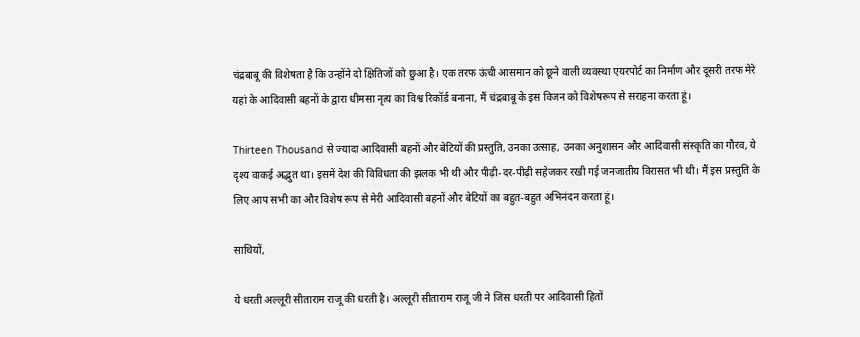चंद्रबाबू की विशेषता है कि उन्होंने दो क्षितिजों को छुआ है। एक तरफ ऊंची आसमान को छूने वाली व्यवस्था एयरपोर्ट का निर्माण और दूसरी तरफ मेरे यहां के आदिवासी बहनों के द्वारा धीमसा नृत्य का विश्व रिकॉर्ड बनाना, मैं चंद्रबाबू के इस विजन को विशेषरूप से सराहना करता हूं।

Thirteen Thousand से ज्यादा आदिवासी बहनों और बेटियों की प्रस्तुति, उनका उत्साह, उनका अनुशासन और आदिवासी संस्कृति का गौरव, ये दृश्य वाकई अद्भुत था। इसमें देश की विविधता की झलक भी थी और पीढ़ी-दर-पीढ़ी सहेजकर रखी गई जनजातीय विरासत भी थी। मैं इस प्रस्तुति के लिए आप सभी का और विशेष रूप से मेरी आदिवासी बहनों और बेटियों का बहुत-बहुत अभिनंदन करता हूं।

साथियों,

ये धरती अल्लूरी सीताराम राजू की धरती है। अल्लूरी सीताराम राजू जी ने जिस धरती पर आदिवासी हितों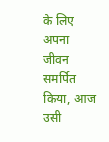के लिए अपना जीवन समर्पित किया, आज उसी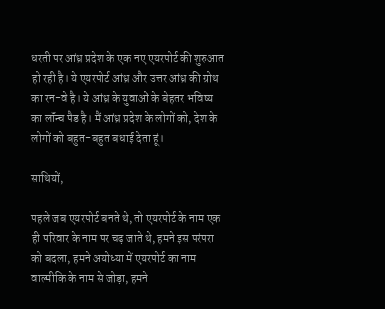धरती पर आंध्र प्रदेश के एक नए एयरपोर्ट की शुरुआत हो रही है। ये एयरपोर्ट आंध्र और उत्तर आंध्र की ग्रोथ का रन-वे है। ये आंध्र के युवाओं के बेहतर भविष्य का लॉंन्च पैड है। मैं आंध्र प्रदेश के लोगों को, देश के लोगों को बहुत-बहुत बधाई देता हूं।

साथियों,

पहले जब एयरपोर्ट बनते थे, तो एयरपोर्ट के नाम एक ही परिवार के नाम पर चढ़ जाते थे, हमने इस परंपरा को बदला, हमने अयोध्या में एयरपोर्ट का नाम वाल्मीकि के नाम से जोड़ा, हमने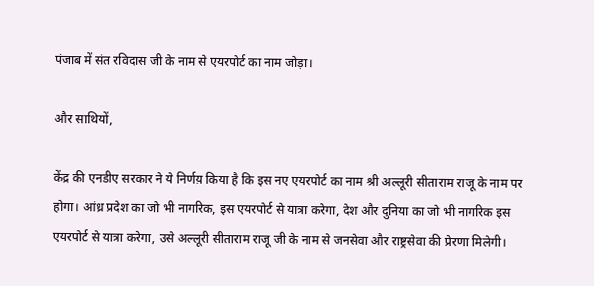पंजाब में संत रविदास जी के नाम से एयरपोर्ट का नाम जोड़ा।

और साथियों,

केंद्र की एनडीए सरकार ने ये निर्णय़ किया है कि इस नए एयरपोर्ट का नाम श्री अल्लूरी सीताराम राजू के नाम पर होगा। आंध्र प्रदेश का जो भी नागरिक, इस एयरपोर्ट से यात्रा करेगा, देश और दुनिया का जो भी नागरिक इस एयरपोर्ट से यात्रा करेगा, उसे अल्लूरी सीताराम राजू जी के नाम से जनसेवा और राष्ट्रसेवा की प्रेरणा मिलेगी।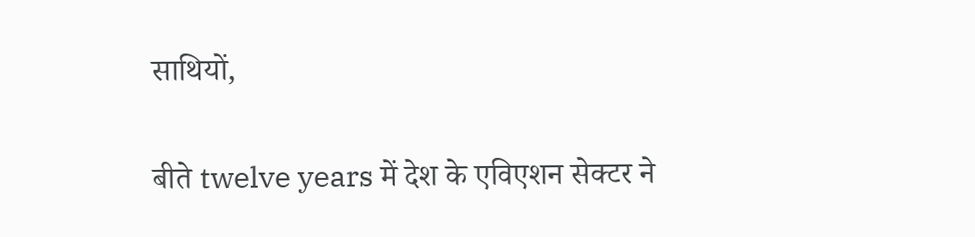साथियों,

बीते twelve years में देश के एविएशन सेक्टर ने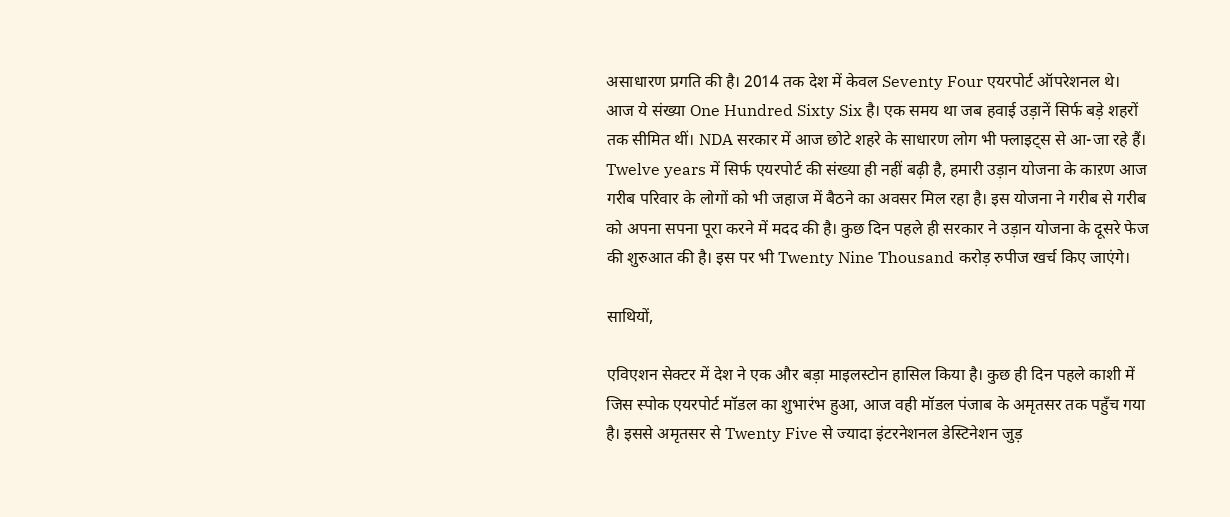असाधारण प्रगति की है। 2014 तक देश में केवल Seventy Four एयरपोर्ट ऑपरेशनल थे। आज ये संख्या One Hundred Sixty Six है। एक समय था जब हवाई उड़ानें सिर्फ बड़े शहरों तक सीमित थीं। NDA सरकार में आज छोटे शहरे के साधारण लोग भी फ्लाइट्स से आ-जा रहे हैं। Twelve years में सिर्फ एयरपोर्ट की संख्या ही नहीं बढ़ी है, हमारी उड़ान योजना के काऱण आज गरीब परिवार के लोगों को भी जहाज में बैठने का अवसर मिल रहा है। इस योजना ने गरीब से गरीब को अपना सपना पूरा करने में मदद की है। कुछ दिन पहले ही सरकार ने उड़ान योजना के दूसरे फेज की शुरुआत की है। इस पर भी Twenty Nine Thousand करोड़ रुपीज खर्च किए जाएंगे।

साथियों,

एविएशन सेक्टर में देश ने एक और बड़ा माइलस्टोन हासिल किया है। कुछ ही दिन पहले काशी में जिस स्पोक एयरपोर्ट मॉडल का शुभारंभ हुआ, आज वही मॉडल पंजाब के अमृतसर तक पहुँच गया है। इससे अमृतसर से Twenty Five से ज्यादा इंटरनेशनल डेस्टिनेशन जुड़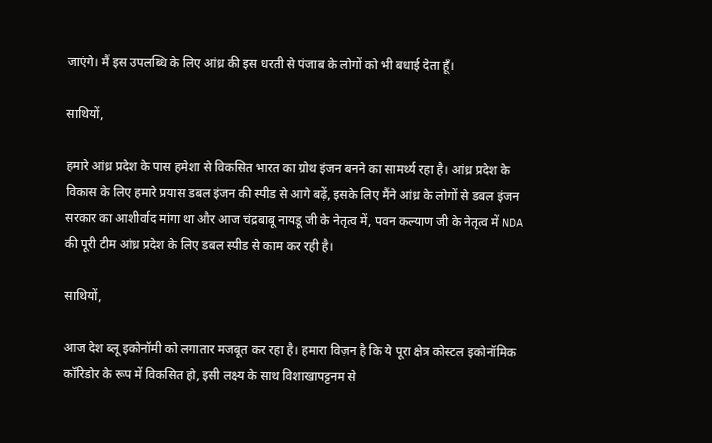जाएंगे। मैं इस उपलब्धि के लिए आंध्र की इस धरती से पंजाब के लोगों को भी बधाई देता हूँ।

साथियों,

हमारे आंध्र प्रदेश के पास हमेशा से विकसित भारत का ग्रोथ इंजन बनने का सामर्थ्य रहा है। आंध्र प्रदेश के विकास के लिए हमारे प्रयास डबल इंजन की स्पीड से आगे बढ़ें, इसके लिए मैंने आंध्र के लोगों से डबल इंजन सरकार का आशीर्वाद मांगा था और आज चंद्रबाबू नायडू जी के नेतृत्व में, पवन कल्याण जी के नेतृत्व में NDA की पूरी टीम आंध्र प्रदेश के लिए डबल स्पीड से काम कर रही है।

साथियों,

आज देश ब्लू इकोनॉमी को लगातार मजबूत कर रहा है। हमारा विज़न है कि ये पूरा क्षेत्र कोस्टल इकोनॉमिक कॉरिडोर के रूप में विकसित हो, इसी लक्ष्य के साथ विशाखापट्टनम से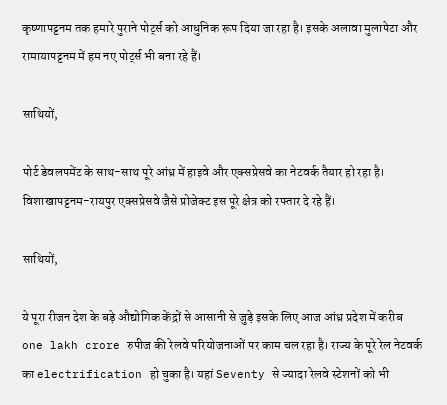कृष्णापट्टनम तक हमारे पुराने पोर्ट्स को आधुनिक रूप दिया जा रहा है। इसके अलावा मुलापेटा और रामायापट्टनम में हम नए पोर्ट्स भी बना रहे हैं।

साथियों,

पोर्ट डेवलपमेंट के साथ-साथ पूरे आंध्र में हाइवे और एक्सप्रेसवे का नेटवर्क तैयार हो रहा है। विशाखापट्टनम-रायपुर एक्सप्रेसवे जैसे प्रोजेक्ट इस पूरे क्षेत्र को रफ्तार दे रहे हैं।

साथियों,

ये पूरा रीजन देश के बड़े औद्योगिक केंद्रों से आसानी से जुड़े इसके लिए आज आंध्र प्रदेश में करीब one lakh crore रुपीज की रेलवे परियोजनाओं पर काम चल रहा है। राज्य के पूरे रेल नेटवर्क का electrification हो चुका है। यहां Seventy से ज्यादा रेलवे स्टेशनों को भी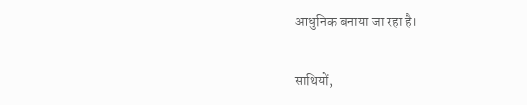आधुनिक बनाया जा रहा है।

साथियों,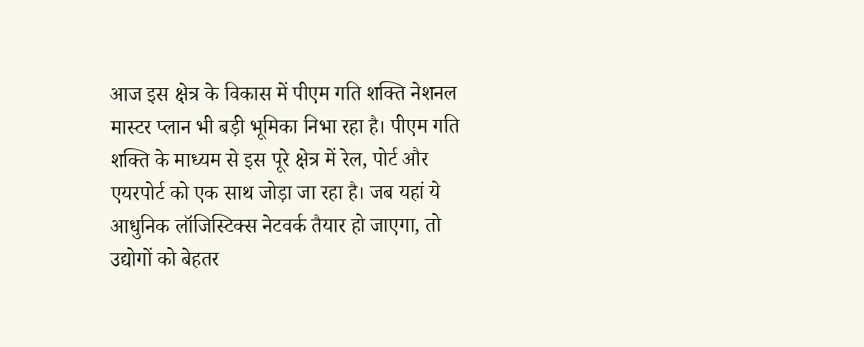आज इस क्षेत्र के विकास में पीएम गति शक्ति नेशनल मास्टर प्लान भी बड़ी भूमिका निभा रहा है। पीएम गति शक्ति के माध्यम से इस पूरे क्षेत्र में रेल, पोर्ट और एयरपोर्ट को एक साथ जोड़ा जा रहा है। जब यहां ये आधुनिक लॉजिस्टिक्स नेटवर्क तैयार हो जाएगा, तो उद्योगों को बेहतर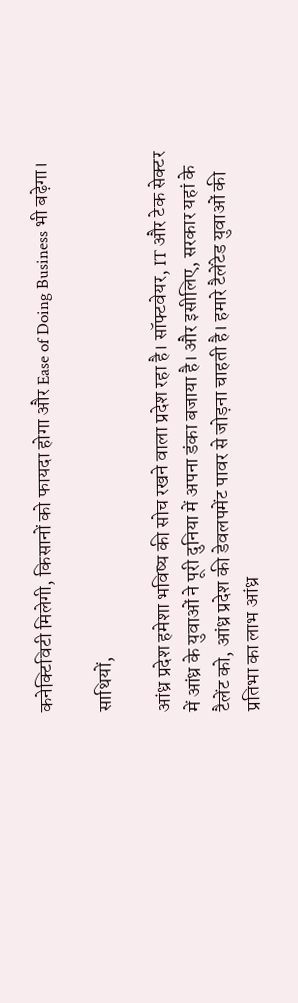कनेक्टिविटी मिलेगी, किसानों को फायदा होगा और Ease of Doing Business भी बढ़ेगा।

साथियों,

आंध्र प्रदेश हमेशा भविष्य की सोच रखने वाला प्रदेश रहा है। सॉफ्टवेयर, IT और टेक सेक्टर में आंध्र के युवाओं ने पूरी दुनिया में अपना डंका बजाया है। और इसीलिए, सरकार यहां के टैलेंट को, आंध्र प्रदेश की डेवलपमेंट पावर से जोड़ना चाहती है। हमारे टैलेंटेड युवाओं की प्रतिभा का लाभ आंध्र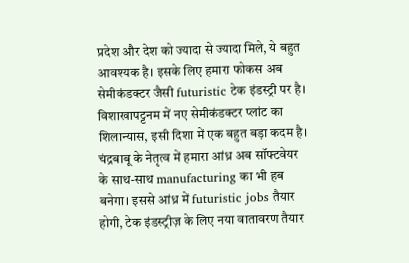प्रदेश और देश को ज्यादा से ज्यादा मिले, ये बहुत आवश्यक है। इसके लिए हमारा फोकस अब सेमीकंडक्टर जैसी futuristic टेक इंडस्ट्री पर है। विशाखापट्टनम में नए सेमीकंडक्टर प्लांट का शिलान्यास, इसी दिशा में एक बहुत बड़ा कदम है। चंद्रबाबू के नेतृत्व में हमारा आंध्र अब सॉफ्टवेयर के साथ-साथ manufacturing का भी हब बनेगा। इससे आंध्र में futuristic jobs तैयार होगी, टेक इंडस्ट्रीज़ के लिए नया वातावरण तैयार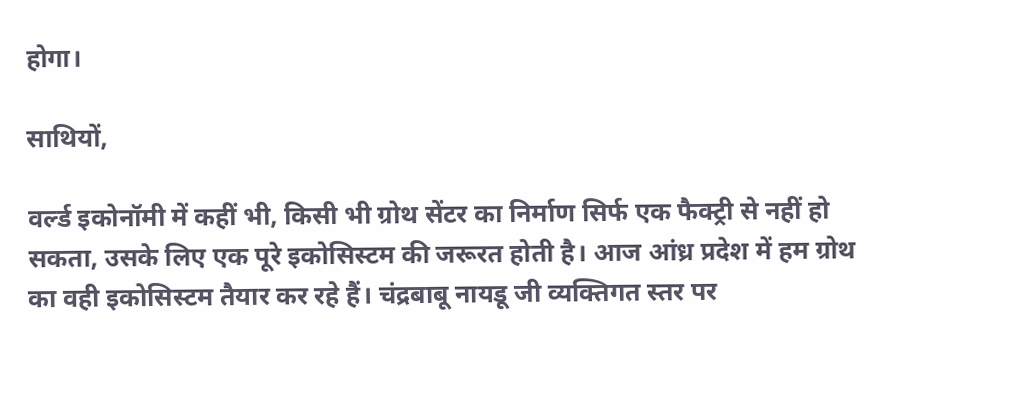होगा।

साथियों,

वर्ल्ड इकोनॉमी में कहीं भी, किसी भी ग्रोथ सेंटर का निर्माण सिर्फ एक फैक्ट्री से नहीं हो सकता, उसके लिए एक पूरे इकोसिस्टम की जरूरत होती है। आज आंध्र प्रदेश में हम ग्रोथ का वही इकोसिस्टम तैयार कर रहे हैं। चंद्रबाबू नायडू जी व्यक्तिगत स्तर पर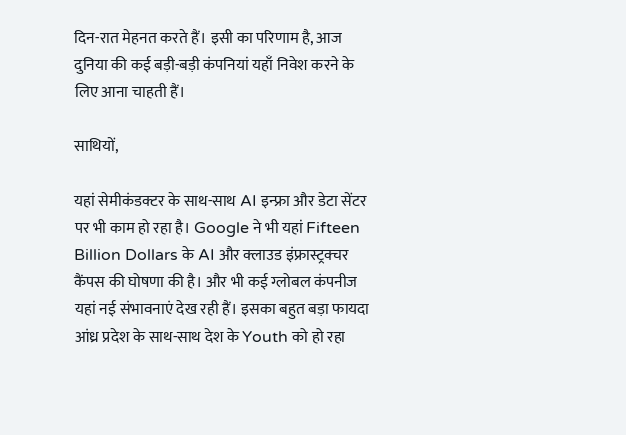दिन-रात मेहनत करते हैं। इसी का परिणाम है, आज दुनिया की कई बड़ी-बड़ी कंपनियां यहाँ निवेश करने के लिए आना चाहती हैं।

साथियों,

यहां सेमीकंडक्टर के साथ-साथ AI इन्फ्रा और डेटा सेंटर पर भी काम हो रहा है। Google ने भी यहां Fifteen Billion Dollars के AI और क्लाउड इंफ्रास्ट्रक्चर कैंपस की घोषणा की है। और भी कई ग्लोबल कंपनीज यहां नई संभावनाएं देख रही हैं। इसका बहुत बड़ा फायदा आंध्र प्रदेश के साथ-साथ देश के Youth को हो रहा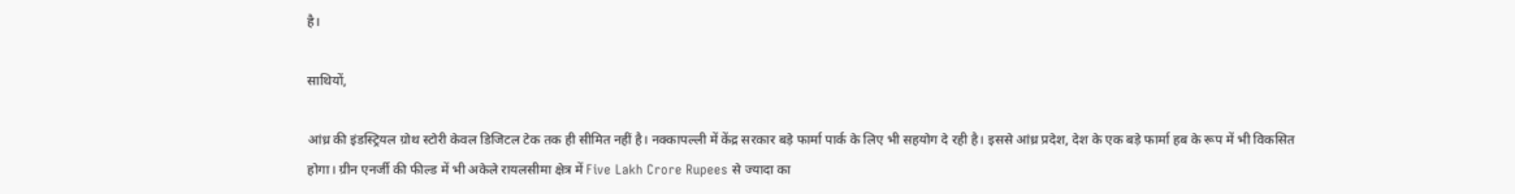है।

साथियों,

आंध्र की इंडस्ट्रियल ग्रोथ स्टोरी केवल डिजिटल टेक तक ही सीमित नहीं है। नक्कापल्ली में केंद्र सरकार बड़े फार्मा पार्क के लिए भी सहयोग दे रही है। इससे आंध्र प्रदेश, देश के एक बड़े फार्मा हब के रूप में भी विकसित होगा। ग्रीन एनर्जी की फील्ड में भी अकेले रायलसीमा क्षेत्र में Five Lakh Crore Rupees से ज्यादा का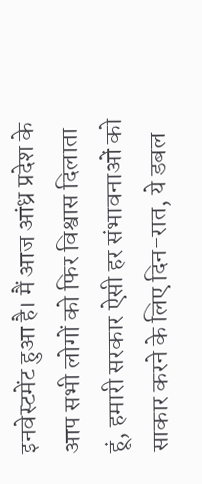इनवेस्टमेंट हुआ है। मैं आज आंध्र प्रदेश के आप सभी लोगों को फिर विश्वास दिलाता हूं, हमारी सरकार ऐसी हर संभावनाओं को साकार करने के लिए दिन-रात, ये डबल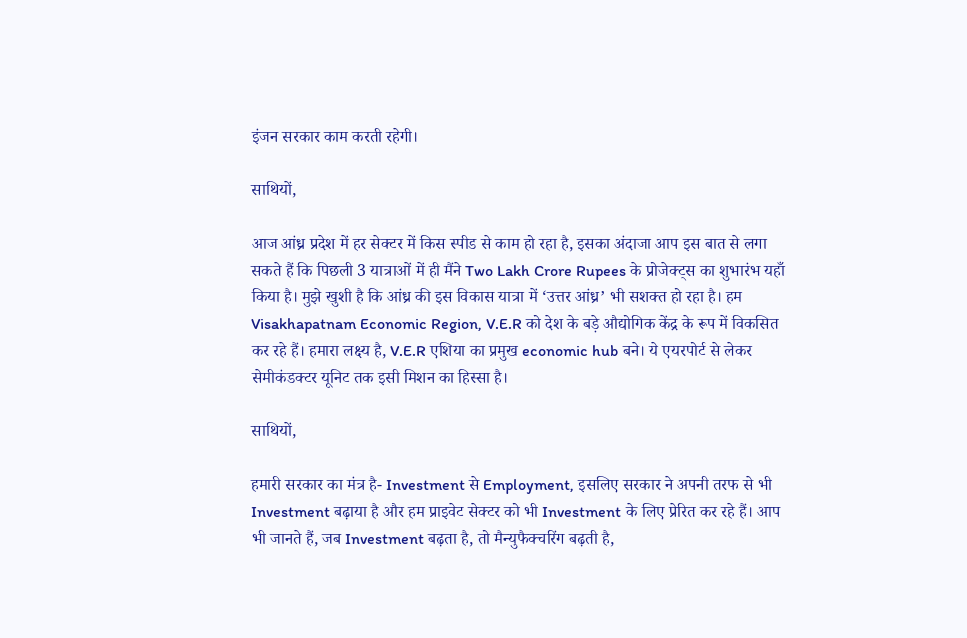इंजन सरकार काम करती रहेगी।

साथियों,

आज आंध्र प्रदेश में हर सेक्टर में किस स्पीड से काम हो रहा है, इसका अंदाजा आप इस बात से लगा सकते हैं कि पिछली 3 यात्राओं में ही मैंने Two Lakh Crore Rupees के प्रोजेक्ट्स का शुभारंभ यहाँ किया है। मुझे खुशी है कि आंध्र की इस विकास यात्रा में ‘उत्तर आंध्र’ भी सशक्त हो रहा है। हम Visakhapatnam Economic Region, V.E.R को देश के बड़े औद्योगिक केंद्र के रूप में विकसित कर रहे हैं। हमारा लक्ष्य है, V.E.R एशिया का प्रमुख economic hub बने। ये एयरपोर्ट से लेकर सेमीकंडक्टर यूनिट तक इसी मिशन का हिस्सा है।

साथियों,

हमारी सरकार का मंत्र है- Investment से Employment, इसलिए सरकार ने अपनी तरफ से भी Investment बढ़ाया है और हम प्राइवेट सेक्टर को भी Investment के लिए प्रेरित कर रहे हैं। आप भी जानते हैं, जब Investment बढ़ता है, तो मैन्युफैक्चरिंग बढ़ती है,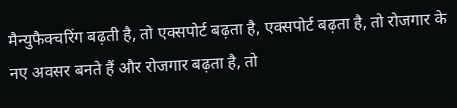मैन्युफैक्चरिंग बढ़ती है, तो एक्सपोर्ट बढ़ता है, एक्सपोर्ट बढ़ता है, तो रोजगार के नए अवसर बनते हैं और रोजगार बढ़ता है, तो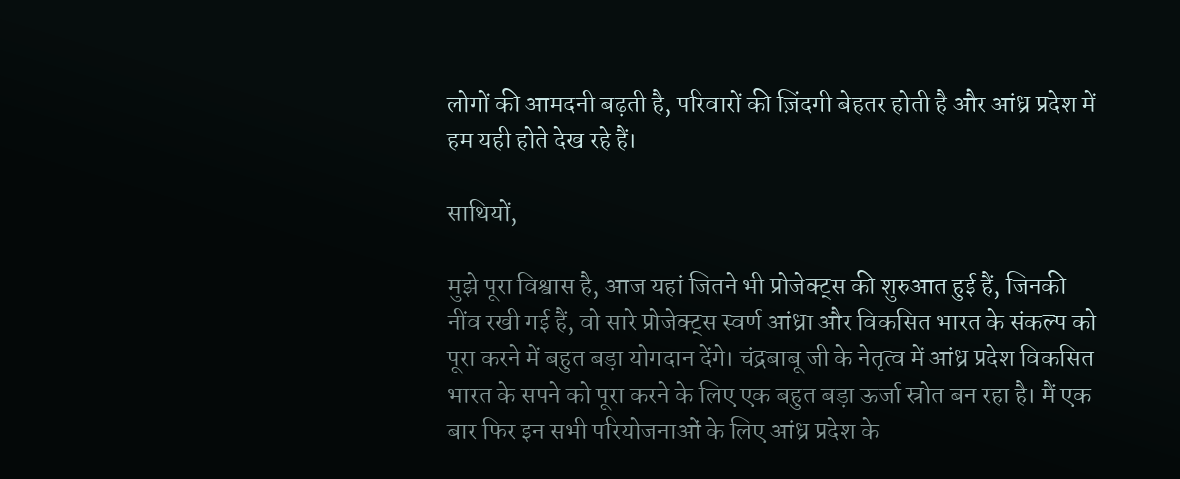लोगों की आमदनी बढ़ती है, परिवारों की ज़िंदगी बेहतर होती है और आंध्र प्रदेश में हम यही होते देख रहे हैं।

साथियों,

मुझे पूरा विश्वास है, आज यहां जितने भी प्रोजेक्ट्स की शुरुआत हुई हैं, जिनकी नींव रखी गई हैं, वो सारे प्रोजेक्ट्स स्वर्ण आंध्रा और विकसित भारत के संकल्प को पूरा करने में बहुत बड़ा योगदान देंगे। चंद्रबाबू जी के नेतृत्व में आंध्र प्रदेश विकसित भारत के सपने को पूरा करने के लिए एक बहुत बड़ा ऊर्जा स्रोत बन रहा है। मैं एक बार फिर इन सभी परियोजनाओं के लिए आंध्र प्रदेश के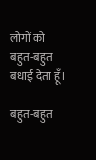लोगों को बहुत-बहुत बधाई देता हूँ।

बहुत-बहुत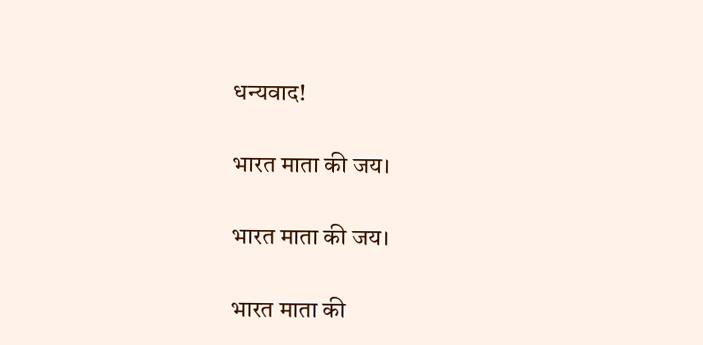धन्यवाद!

भारत माता की जय।

भारत माता की जय।

भारत माता की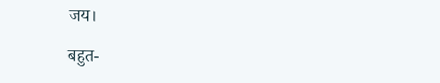जय।

बहुत-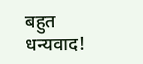बहुत धन्यवाद!